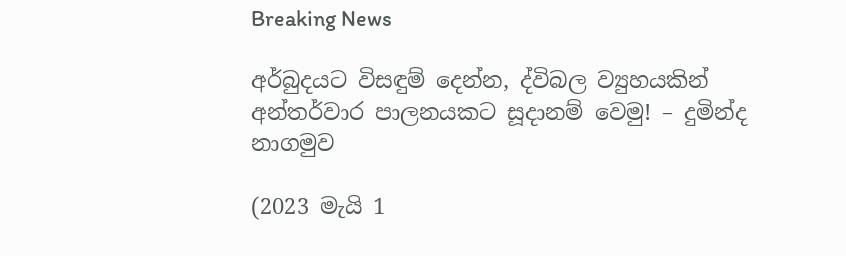Breaking News

අර්බුදයට විසඳුම් දෙන්න, ද්විබල ව්‍යුහයකින් අන්තර්වාර පාලනයකට සූදානම් වෙමු! – දුමින්ද නාගමුව

(2023 මැයි 1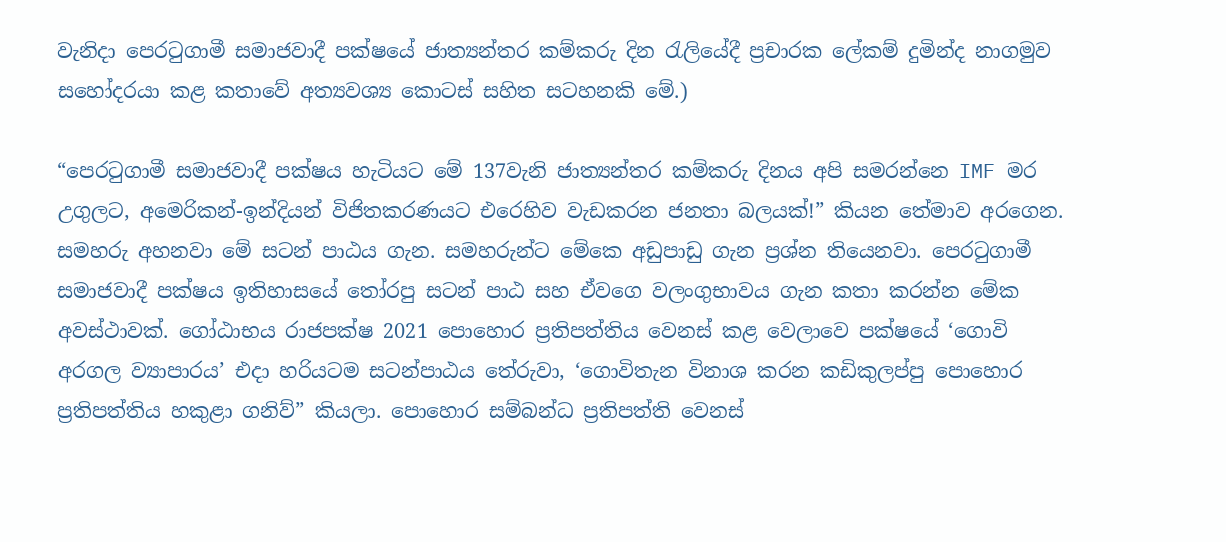වැනිදා පෙරටුගාමී සමාජවාදී පක්ෂයේ ජාත්‍යන්තර කම්කරු දින රැලියේදී ප්‍රචාරක ලේකම් දුමින්ද නාගමුව සහෝදරයා කළ කතාවේ අත්‍යවශ්‍ය කොටස් සහිත සටහනකි මේ.)

“පෙරටුගාමී සමාජවාදී පක්ෂය හැටියට මේ 137වැනි ජාත්‍යන්තර කම්කරු දිනය අපි සමරන්නෙ IMF මර උගුලට, අමෙරිකන්-ඉන්දියන් විජිතකරණයට එරෙහිව වැඩකරන ජනතා බලයක්!” කියන තේමාව අරගෙන. සමහරු අහනවා මේ සටන් පාඨය ගැන. සමහරුන්ට මේකෙ අඩුපාඩු ගැන ප්‍රශ්න තියෙනවා. පෙරටුගාමී සමාජවාදී පක්ෂය ඉතිහාසයේ තෝරපු සටන් පාඨ සහ ඒවගෙ වලංගුභාවය ගැන කතා කරන්න මේක අවස්ථාවක්. ගෝඨාභය රාජපක්ෂ 2021 පොහොර ප්‍රතිපත්තිය වෙනස් කළ වෙලාවෙ පක්ෂයේ ‘ගොවි අරගල ව්‍යාපාරය’ එදා හරියටම සටන්පාඨය තේරුවා, ‘ගොවිතැන විනාශ කරන කඩිකුලප්පු පොහොර ප්‍රතිපත්තිය හකුළා ගනිව්” කියලා. පොහොර සම්බන්ධ ප්‍රතිපත්ති වෙනස්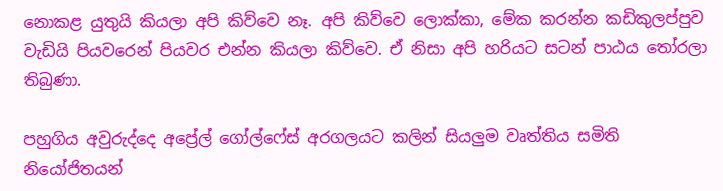නොකළ යුතුයි කියලා අපි කිව්වෙ නෑ. අපි කිව්වෙ ලොක්කා, මේක කරන්න කඩිකුලප්පුව වැඩියි පියවරෙන් පියවර එන්න කියලා කිව්වෙ. ඒ නිසා අපි හරියට සටන් පාඨය තෝරලා තිබුණා.

පහුගිය අවුරුද්දෙ අප්‍රේල් ගෝල්ෆේස් අරගලයට කලින් සියලුම වෘත්තිය සමිති නියෝජිතයන්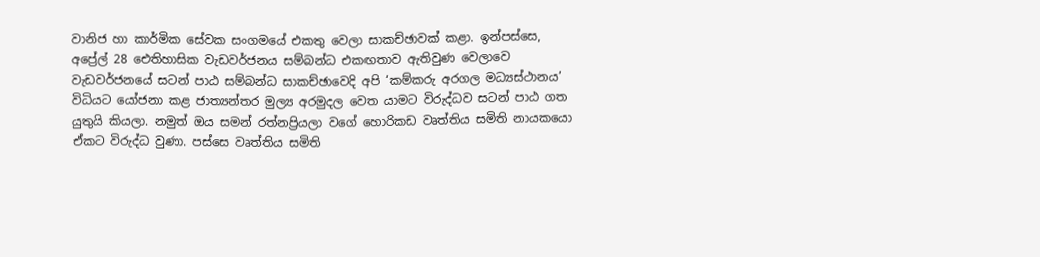වානිජ හා කාර්මික සේවක සංගමයේ එකතු වෙලා සාකච්ඡාවක් කළා. ඉන්පස්සෙ, අප්‍රේල් 28 ඓතිහාසික වැඩවර්ජනය සම්බන්ධ එකඟතාව ඇතිවුණ වෙලාවෙ වැඩවර්ජනයේ සටන් පාඨ සම්බන්ධ සාකච්ඡාවෙදි අපි ‘කම්කරු අරගල මධ්‍යස්ථානය’ විධියට යෝජනා කළ ජාත්‍යන්තර මුල්‍ය අරමුදල වෙත යාමට විරුද්ධව සටන් පාඨ ගත යුතුයි කියලා. නමුත් ඔය සමන් රත්නප්‍රියලා වගේ හොරිකඩ වෘත්තිය සමිති නායකයො ඒකට විරුද්ධ වුණා. පස්සෙ වෘත්තිය සමිති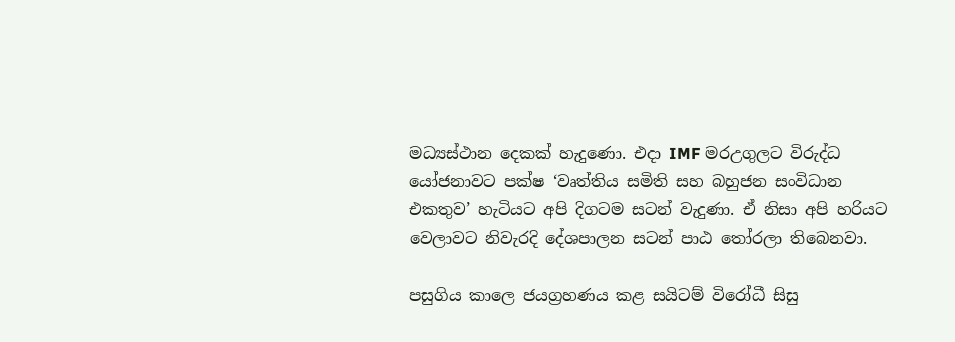මධ්‍යස්ථාන දෙකක් හැදුණො. එදා IMF මරඋගුලට විරුද්ධ යෝජනාවට පක්ෂ ‘වෘත්තිය සමිති සහ බහුජන සංවිධාන එකතුව’ හැටියට අපි දිගටම සටන් වැදුණා. ඒ නිසා අපි හරියට වෙලාවට නිවැරදි දේශපාලන සටන් පාඨ තෝරලා තිබෙනවා.

පසුගිය කාලෙ ජයග්‍රහණය කළ සයිටම් විරෝධී සිසු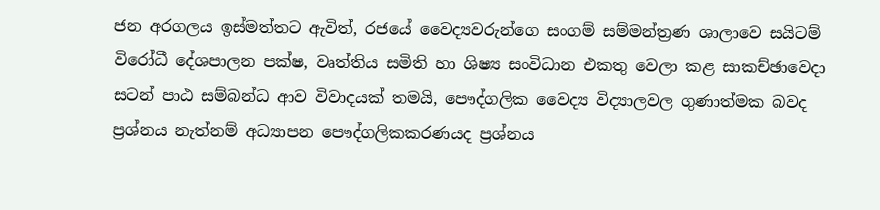ජන අරගලය ඉස්මත්තට ඇවිත්, රජයේ වෛද්‍යවරුන්ගෙ සංගම් සම්මන්ත්‍රණ ශාලාවෙ සයිටම් විරෝධී දේශපාලන පක්ෂ, වෘත්තිය සමිති හා ශිෂ්‍ය සංවිධාන එකතු වෙලා කළ සාකච්ඡාවෙදා සටන් පාඨ සම්බන්ධ ආව විවාදයක් තමයි, පෞද්ගලික වෛද්‍ය විද්‍යාලවල ගුණාත්මක බවද ප්‍රශ්නය නැත්නම් අධ්‍යාපන පෞද්ගලිකකරණයද ප්‍රශ්නය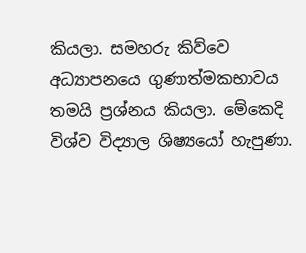කියලා. සමහරු කිව්වෙ අධ්‍යාපනයෙ ගුණාත්මකභාවය තමයි ප්‍රශ්නය කියලා. මේකෙදි විශ්ව විද්‍යාල ශිෂ්‍යයෝ හැපුණා.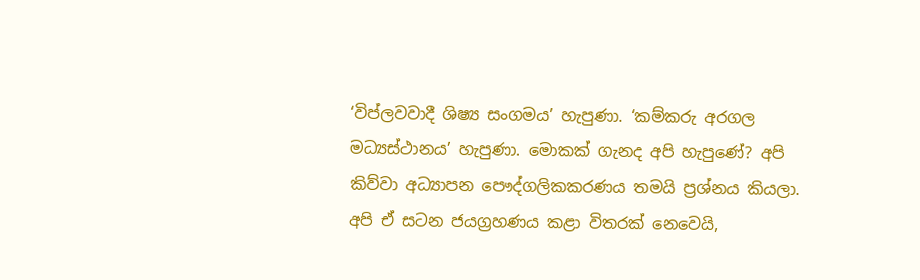‘විප්ලවවාදී ශිෂ්‍ය සංගමය’ හැපුණා. ‘කම්කරු අරගල මධ්‍යස්ථානය’ හැපුණා. මොකක් ගැනද අපි හැපුණේ? අපි කිව්වා අධ්‍යාපන පෞද්ගලිකකරණය තමයි ප්‍රශ්නය කියලා. අපි ඒ සටන ජයග්‍රහණය කළා විතරක් නෙවෙයි,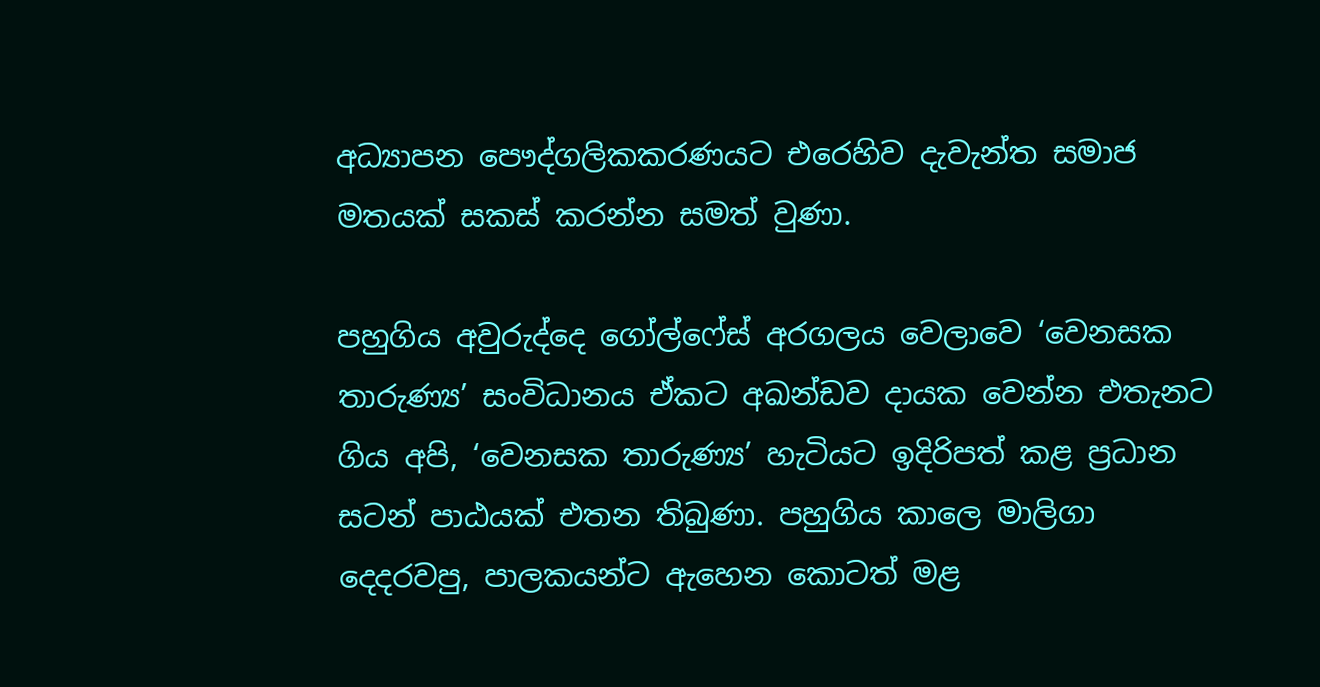අධ්‍යාපන පෞද්ගලිකකරණයට එරෙහිව දැවැන්ත සමාජ මතයක් සකස් කරන්න සමත් වුණා.

පහුගිය අවුරුද්දෙ ගෝල්ෆේස් අරගලය වෙලාවෙ ‘වෙනසක තාරුණ්‍ය’ සංවිධානය ඒකට අඛන්ඩව දායක වෙන්න එතැනට ගිය අපි, ‘වෙනසක තාරුණ්‍ය’ හැටියට ඉදිරිපත් කළ ප්‍රධාන සටන් පාඨයක් එතන තිබුණා. පහුගිය කාලෙ මාලිගා දෙදරවපු, පාලකයන්ට ඇහෙන කොටත් මළ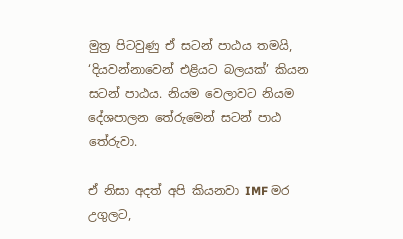මුත්‍ර පිටවුණු ඒ සටන් පාඨය තමයි, ‘දියවන්නාවෙන් එළියට බලයක්’ කියන සටන් පාඨය. නියම වෙලාවට නියම දේශපාලන තේරුමෙන් සටන් පාඨ තේරුවා.

ඒ නිසා අදත් අපි කියනවා IMF මර උගුලට,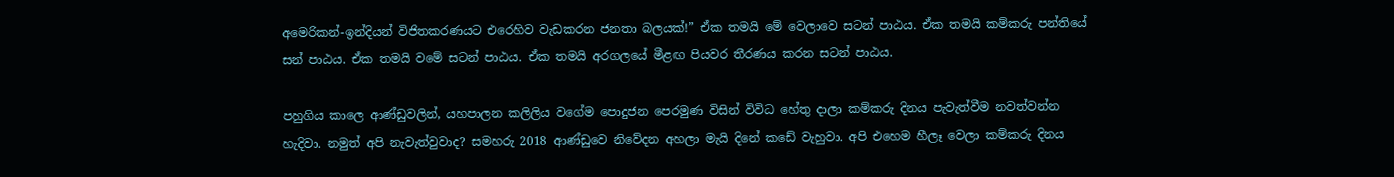අමෙරිකන්-ඉන්දියන් විජිතකරණයට එරෙහිව වැඩකරන ජනතා බලයක්!” ඒක තමයි මේ වෙලාවෙ සටන් පාඨය. ඒක තමයි කම්කරු පන්තියේ සන් පාඨය. ඒක තමයි වමේ සටන් පාඨය. ඒක තමයි අරගලයේ මීළඟ පියවර තීරණය කරන සටන් පාඨය.

පහුගිය කාලෙ ආණ්ඩුවලින්, යහපාලන කලිලිය වගේම පොදුජන පෙරමුණ විසින් විවිධ හේතු දාලා කම්කරු දිනය පැවැත්වීම නවත්වන්න හැදිවා. නමුත් අපි නැවැත්වුවාද? සමහරු 2018 ආණ්ඩුවෙ නිවේදන අහලා මැයි දිනේ කඩේ වැහුවා. අපි එහෙම හීලෑ වෙලා කම්කරු දිනය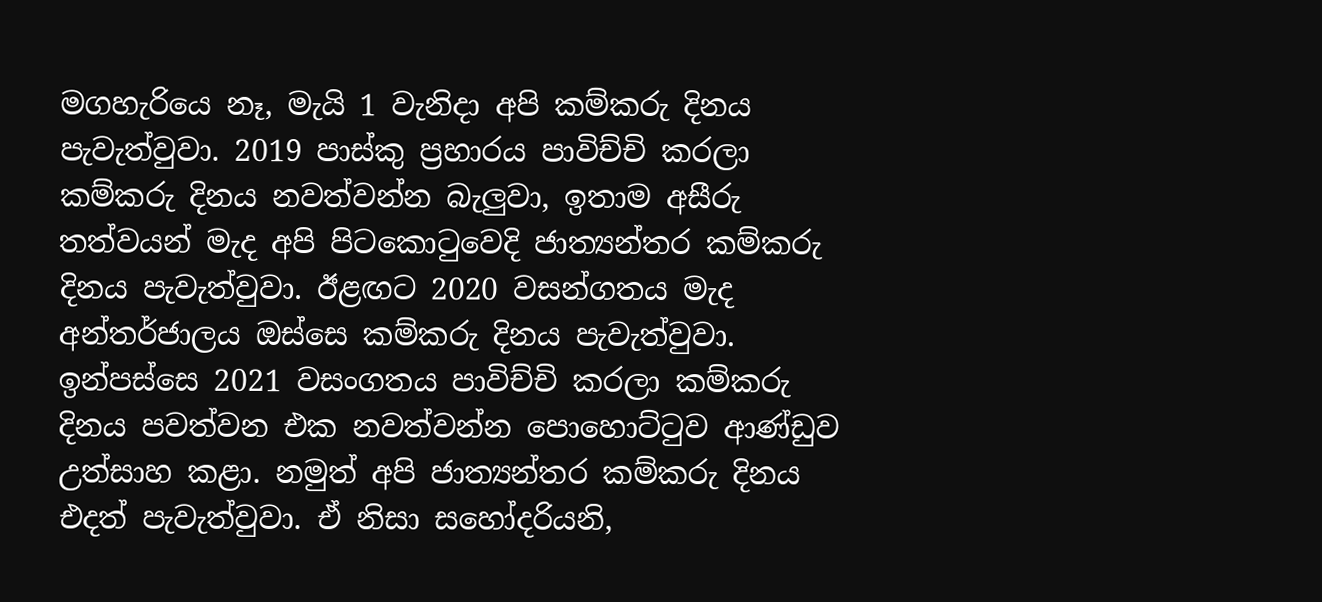මගහැරියෙ නෑ, මැයි 1 වැනිදා අපි කම්කරු දිනය පැවැත්වුවා. 2019 පාස්කු ප්‍රහාරය පාවිච්චි කරලා කම්කරු දිනය නවත්වන්න බැලුවා, ඉතාම අසීරු තත්වයන් මැද අපි පිටකොටුවෙදි ජාත්‍යන්තර කම්කරු දිනය පැවැත්වුවා. ඊළඟට 2020 වසන්ගතය මැද අන්තර්ජාලය ඔස්සෙ කම්කරු දිනය පැවැත්වුවා. ඉන්පස්සෙ 2021 වසංගතය පාවිච්චි කරලා කම්කරු දිනය පවත්වන එක නවත්වන්න පොහොට්ටුව ආණ්ඩුව උත්සාහ කළා. නමුත් අපි ජාත්‍යන්තර කම්කරු දිනය එදත් පැවැත්වුවා. ඒ නිසා සහෝදරියනි,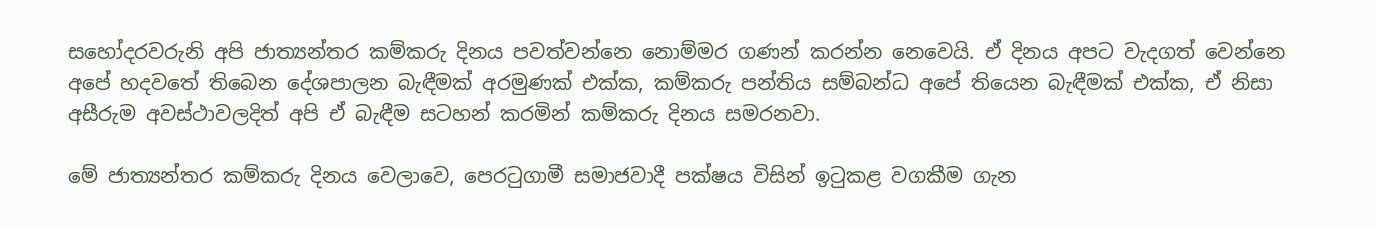සහෝදරවරුනි අපි ජාත්‍යන්තර කම්කරු දිනය පවත්වන්නෙ නොම්මර ගණන් කරන්න නෙවෙයි. ඒ දිනය අපට වැදගත් වෙන්නෙ අපේ හදවතේ තිබෙන දේශපාලන බැඳීමක් අරමුණක් එක්ක, කම්කරු පන්තිය සම්බන්ධ අපේ තියෙන බැඳීමක් එක්ක, ඒ නිසා අසීරුම අවස්ථාවලදිත් අපි ඒ බැඳීම සටහන් කරමින් කම්කරු දිනය සමරනවා.

මේ ජාත්‍යන්තර කම්කරු දිනය වෙලාවෙ, පෙරටුගාමී සමාජවාදී පක්ෂය විසින් ඉටුකළ වගකීම ගැන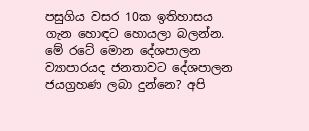පසුගිය වසර 10ක ඉතිහාසය ගැන හොඳට හොයලා බලන්න. මේ රටේ මොන දේශපාලන ව්‍යාපාරයද ජනතාවට දේශපාලන ජයග්‍රහණ ලබා දුන්නෙ? අපි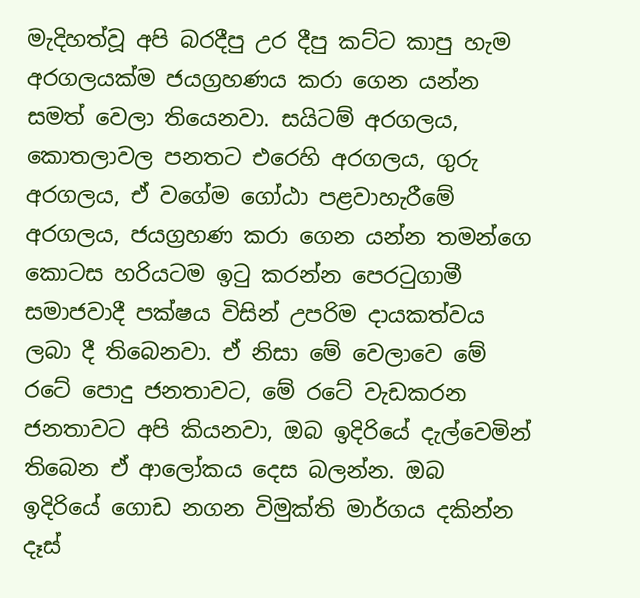මැදිහත්වූ අපි බරදීපු උර දීපු කට්ට කාපු හැම අරගලයක්ම ජයග්‍රහණය කරා ගෙන යන්න සමත් වෙලා තියෙනවා. සයිටම් අරගලය, කොතලාවල පනතට එරෙහි අරගලය, ගුරු අරගලය, ඒ වගේම ගෝඨා පළවාහැරීමේ අරගලය, ජයග්‍රහණ කරා ගෙන යන්න තමන්ගෙ කොටස හරියටම ඉටු කරන්න පෙරටුගාමී සමාජවාදී පක්ෂය විසින් උපරිම දායකත්වය ලබා දී තිබෙනවා. ඒ නිසා මේ වෙලාවෙ මේ රටේ පොදු ජනතාවට, මේ රටේ වැඩකරන ජනතාවට අපි කියනවා, ඔබ ඉදිරියේ දැල්වෙමින් තිබෙන ඒ ආලෝකය දෙස බලන්න. ඔබ ඉදිරියේ ගොඩ නගන විමුක්ති මාර්ගය දකින්න දෑස්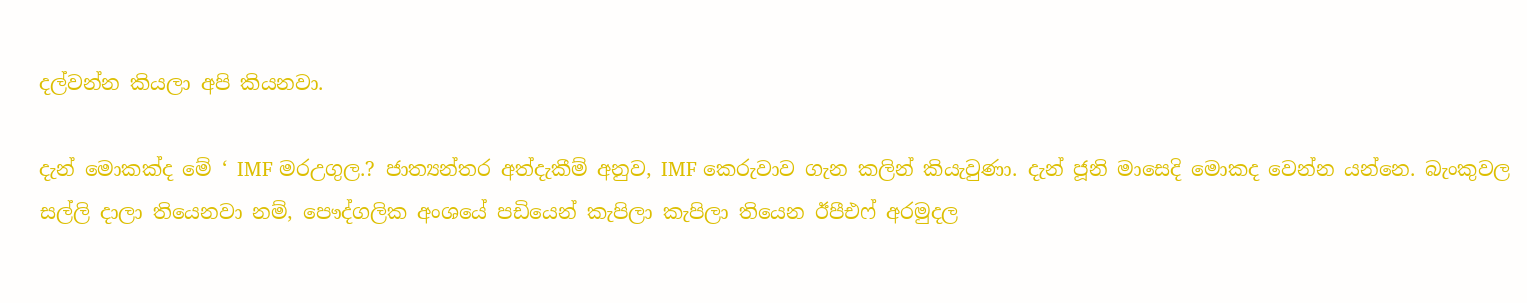දල්වන්න කියලා අපි කියනවා.

දැන් මොකක්ද මේ ‘ IMF මරඋගුල.? ජාත්‍යන්තර අත්දැකීම් අනුව, IMF කෙරුවාව ගැන කලින් කියැවුණා. දැන් ජූනි මාසෙදි මොකද වෙන්න යන්නෙ. බැංකුවල සල්ලි දාලා තියෙනවා නම්, පෞද්ගලික අංශයේ පඩියෙන් කැපිලා කැපිලා තියෙන ඊපීඑෆ් අරමුදල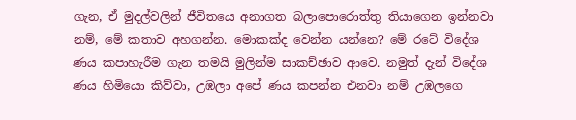ගැන, ඒ මුදල්වලින් ජීවිතයෙ අනාගත බලාපොරොත්තු තියාගෙන ඉන්නවා නම්, මේ කතාව අහගන්න. මොකක්ද වෙන්න යන්නෙ? මේ රටේ විදේශ ණය කපාහැරීම ගැන තමයි මුලින්ම සාකච්ඡාව ආවෙ. නමුත් දැන් විදේශ ණය හිමියො කිව්වා, උඹලා අපේ ණය කපන්න එනවා නම් උඹලගෙ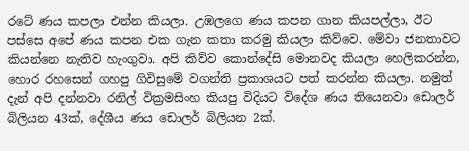රටේ ණය කපලා එන්න කියලා. උඹලගෙ ණය කපන ගාන කියපල්ලා, ඊට පස්සෙ අපේ ණය කපන එක ගැන කතා කරමු කියලා කිව්වෙ. මේවා ජනතාවට කියන්නෙ නැතිව හැංගුවා. අපි කිව්ව කොන්දේසි මොනවද කියලා හෙලිකරන්න, හොර රහසෙන් ගහපු ගිවිසුමේ වගන්ති ප්‍රකාශයට පත් කරන්න කියලා. නමුත් දැන් අපි දන්නවා රනිල් වික්‍රමසිංහ කියපු විදියට විදේශ ණය තියෙනවා ඩොලර් බිලියන 43ක්, දේශීය ණය ඩොලර් බිලියන 2ක්.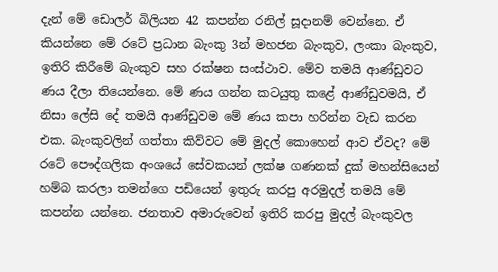දැන් මේ ඩොලර් බිලියන 42 කපන්න රනිල් සූදානම් වෙන්නෙ. ඒ කියන්නෙ මේ රටේ ප්‍රධාන බැංකු 3න් මහජන බැංකුව, ලංකා බැංකුව, ඉතිරි කිරීමේ බැංකුව සහ රක්ෂන සංස්ථාව. මේව තමයි ආණ්ඩුවට ණය දීලා තියෙන්නෙ. මේ ණය ගන්න කටයුතු කළේ ආණ්ඩුවමයි, ඒ නිසා ලේසි දේ තමයි ආණ්ඩුවම මේ ණය කපා හරින්න වැඩ කරන එක. බැංකුවලින් ගත්තා කිව්වට මේ මුදල් කොහෙන් ආව ඒවද? මේ රටේ පෞද්ගලික අංශයේ සේවකයන් ලක්ෂ ගණනක් දුක් මහන්සියෙන් හම්බ කරලා තමන්ගෙ පඩියෙන් ඉතුරු කරපු අරමුදල් තමයි මේ කපන්න යන්නෙ. ජනතාව අමාරුවෙන් ඉතිරි කරපු මුදල් බැංකුවල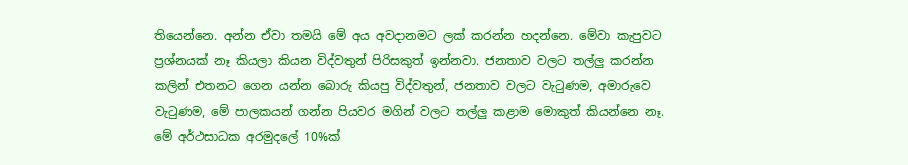තියෙන්නෙ. අන්න ඒවා තමයි මේ අය අවදානමට ලක් කරන්න හදන්නෙ. මේවා කැපුවට ප්‍රශ්නයක් නෑ කියලා කියන විද්වතුන් පිරිසකුත් ඉන්නවා. ජනතාව වලට තල්ලු කරන්න කලින් එතනට ගෙන යන්න බොරු කියපු විද්වතුන්, ජනතාව වලට වැටුණම, අමාරුවෙ වැටුණම, මේ පාලකයන් ගන්න පියවර මගින් වලට තල්ලු කළාම මොකුත් කියන්නෙ නෑ. මේ අර්ථසාධක අරමුදලේ 10%ක්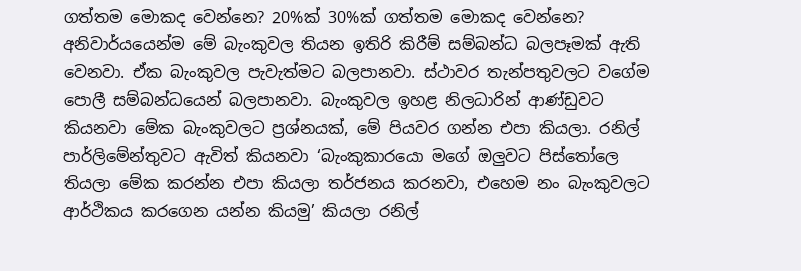ගත්තම මොකද වෙන්නෙ? 20%ක් 30%ක් ගත්තම මොකද වෙන්නෙ? අනිවාර්යයෙන්ම මේ බැංකුවල තියන ඉතිරි කිරීම් සම්බන්ධ බලපෑමක් ඇති වෙනවා. ඒක බැංකුවල පැවැත්මට බලපානවා. ස්ථාවර තැන්පතුවලට වගේම පොලී සම්බන්ධයෙන් බලපානවා. බැංකුවල ඉහළ නිලධාරින් ආණ්ඩුවට කියනවා මේක බැංකුවලට ප්‍රශ්නයක්, මේ පියවර ගන්න එපා කියලා. රනිල් පාර්ලිමේන්තුවට ඇවිත් කියනවා ‘බැංකුකාරයො මගේ ඔලුවට පිස්තෝලෙ තියලා මේක කරන්න එපා කියලා තර්ජනය කරනවා, එහෙම නං බැංකුවලට ආර්ථිකය කරගෙන යන්න කියමු’ කියලා රනිල්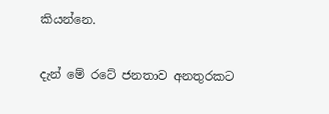කියන්නෙ.

දැන් මේ රටේ ජනතාව අනතුරකට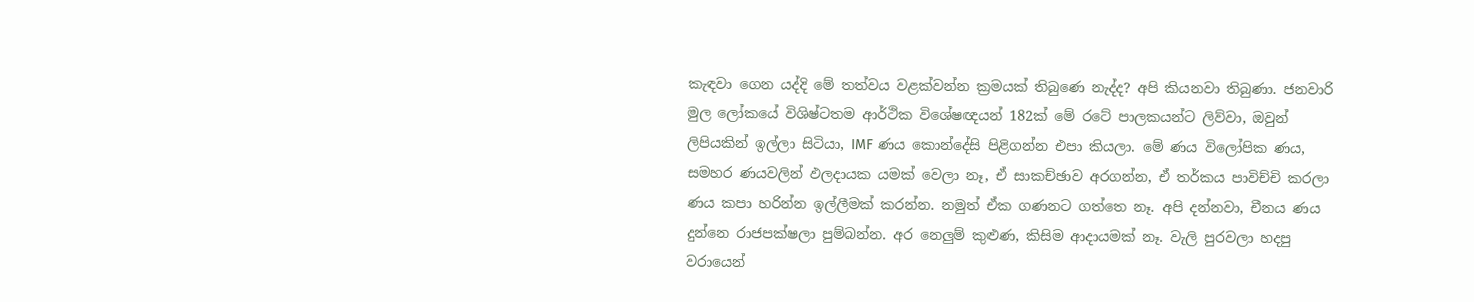කැඳවා ගෙන යද්දි මේ තත්වය වළක්වන්න ක්‍රමයක් තිබුණෙ නැද්ද? අපි කියනවා තිබුණා. ජනවාරි මුල ලෝකයේ විශිෂ්ටතම ආර්ථික විශේෂඥයන් 182ක් මේ රටේ පාලකයන්ට ලිව්වා, ඔවුන් ලිපියකින් ඉල්ලා සිටියා, IMF ණය කොන්දේසි පිළිගන්න එපා කියලා. මේ ණය විලෝපික ණය, සමහර ණයවලින් ඵලදායක යමක් වෙලා නෑ, ඒ සාකච්ඡාව අරගන්න, ඒ තර්කය පාවිච්චි කරලා ණය කපා හරින්න ඉල්ලීමක් කරන්න. නමුත් ඒක ගණනට ගත්තෙ නෑ. අපි දන්නවා, චීනය ණය දුන්නෙ රාජපක්ෂලා පුම්බන්න. අර නෙලුම් කුළුණ, කිසිම ආදායමක් නෑ. වැලි පුරවලා හදපු වරායෙන්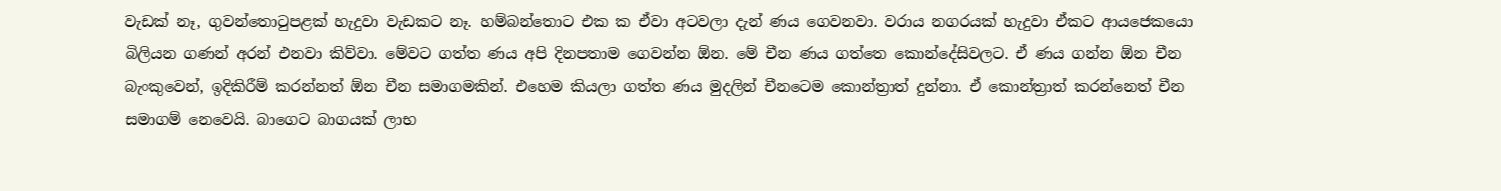වැඩක් නෑ, ගුවන්තොටුපළක් හැදුවා වැඩකට නෑ. හම්බන්තොට එක ක ඒවා අටවලා දැන් ණය ගෙවනවා. වරාය නගරයක් හැදුවා ඒකට ආයජෙකයො බිලියන ගණන් අරන් එනවා කිව්වා. මේවට ගත්ත ණය අපි දිනපතාම ගෙවන්න ඕන. මේ චීන ණය ගත්තෙ කොන්දේසිවලට. ඒ ණය ගන්න ඕන චීන බැංකුවෙන්, ඉදිකිරීම් කරන්නත් ඕන චීන සමාගමකින්. එහෙම කියලා ගත්ත ණය මුදලින් චීනටෙම කොන්ත්‍රාත් දුන්නා. ඒ කොන්ත්‍රාත් කරන්නෙත් චීන සමාගම් නෙවෙයි. බාගෙට බාගයක් ලාභ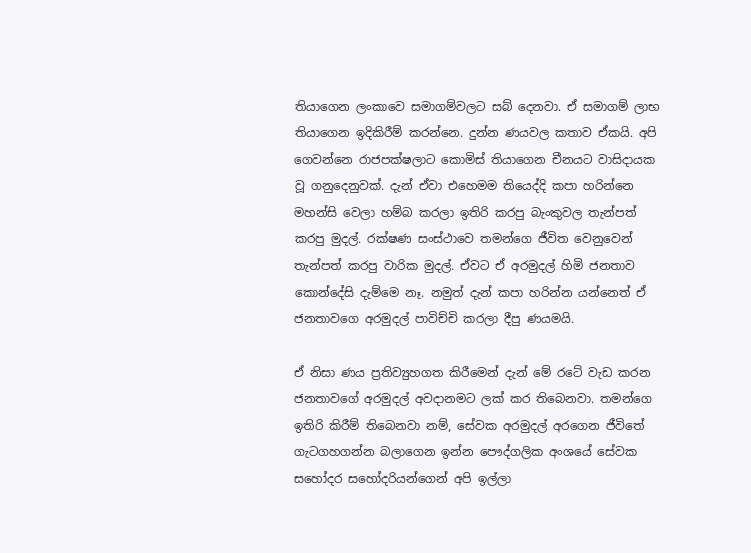තියාගෙන ලංකාවෙ සමාගම්වලට සබ් දෙනවා. ඒ සමාගම් ලාභ තියාගෙන ඉදිකිරීම් කරන්නෙ. දුන්න ණයවල කතාව ඒකයි. අපි ගෙවන්නෙ රාජපක්ෂලාට කොමිස් තියාගෙන චීනයට වාසිදායක වූ ගනුදෙනුවක්. දැන් ඒවා එහෙමම තියෙද්දි කපා හරින්නෙ මහන්සි වෙලා හම්බ කරලා ඉතිරි කරපු බැංකුවල තැන්පත් කරපු මුදල්. රක්ෂණ සංස්ථාවෙ තමන්ගෙ ජීවිත වෙනුවෙන් තැන්පත් කරපු වාරික මුදල්. ඒවට ඒ අරමුදල් හිමි ජනතාව කොන්දේසි දැම්මෙ නෑ. නමුත් දැන් කපා හරින්න යන්නෙත් ඒ ජනතාවගෙ අරමුදල් පාවිච්චි කරලා දීපු ණයමයි.

ඒ නිසා ණය ප්‍රතිව්‍යුහගත කිරීමෙන් දැන් මේ රටේ වැඩ කරන ජනතාවගේ අරමුදල් අවදානමට ලක් කර තිබෙනවා. තමන්ගෙ ඉතිරි කිරීම් තිබෙනවා නම්, සේවක අරමුදල් අරගෙන ජීවිතේ ගැටගහගන්න බලාගෙන ඉන්න පෞද්ගලික අංශයේ සේවක සහෝදර සහෝදරියන්ගෙන් අපි ඉල්ලා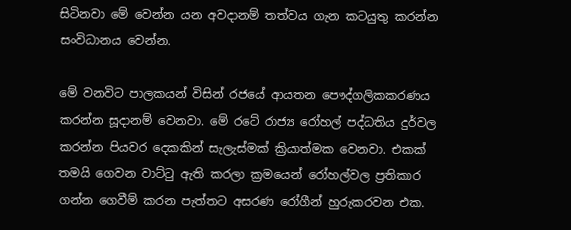සිටිනවා මේ වෙන්න යන අවදානම් තත්වය ගැන කටයුතු කරන්න සංවිධානය වෙන්න.

මේ වනවිට පාලකයන් විසින් රජයේ ආයතන පෞද්ගලිකකරණය කරන්න සූදානම් වෙනවා. මේ රටේ රාජ්‍ය රෝහල් පද්ධතිය දුර්වල කරන්න පියවර දෙකකින් සැලැස්මක් ක්‍රියාත්මක වෙනවා. එකක් තමයි ගෙවන වාට්ටු ඇති කරලා ක්‍රමයෙන් රෝහල්වල ප්‍රතිකාර ගන්න ගෙවීම් කරන පැත්තට අසරණ රෝගීන් හුරුකරවන එක.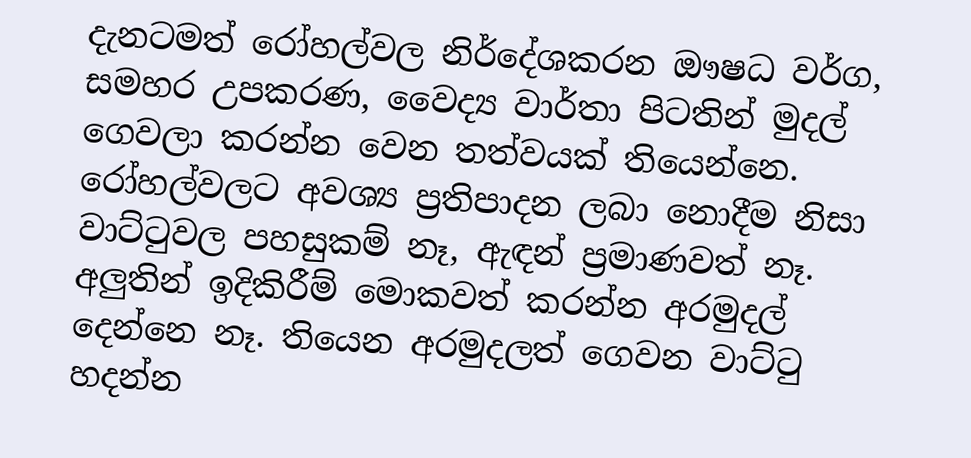දැනටමත් රෝහල්වල නිර්දේශකරන ඖෂධ වර්ග, සමහර උපකරණ, වෛද්‍ය වාර්තා පිටතින් මුදල් ගෙවලා කරන්න වෙන තත්වයක් තියෙන්නෙ. රෝහල්වලට අවශ්‍ය ප්‍රතිපාදන ලබා නොදීම නිසා වාට්ටුවල පහසුකම් නෑ, ඇඳන් ප්‍රමාණවත් නෑ. අලුතින් ඉදිකිරීම් මොකවත් කරන්න අරමුදල් දෙන්නෙ නෑ. තියෙන අරමුදලත් ගෙවන වාට්ටු හදන්න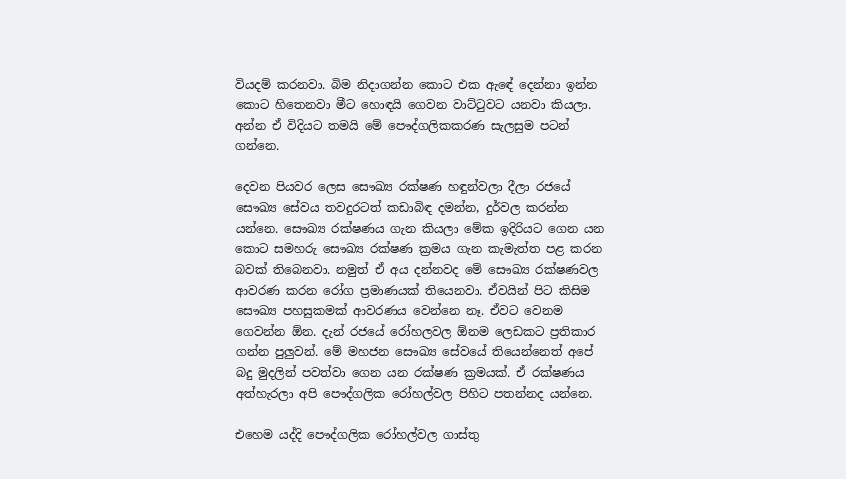වියදම් කරනවා. බිම නිදාගන්න කොට එක ඇඳේ දෙන්නා ඉන්න කොට හිතෙනවා මීට හොඳයි ගෙවන වාට්ටුවට යනවා කියලා. අන්න ඒ විදියට තමයි මේ පෞද්ගලිකකරණ සැලසුම පටන් ගන්නෙ.

දෙවන පියවර ලෙස සෞඛ්‍ය රක්ෂණ හඳුන්වලා දීලා රජයේ සෞඛ්‍ය සේවය තවදුරටත් කඩාබිඳ දමන්න, දුර්වල කරන්න යන්නෙ. සෞඛ්‍ය රක්ෂණය ගැන කියලා මේක ඉදිරියට ගෙන යන කොට සමහරු සෞඛ්‍ය රක්ෂණ ක්‍රමය ගැන කැමැත්ත පළ කරන බවක් තිබෙනවා. නමුත් ඒ අය දන්නවද මේ සෞඛ්‍ය රක්ෂණවල ආවරණ කරන රෝග ප්‍රමාණයක් තියෙනවා. ඒවයින් පිට කිසිම සෞඛ්‍ය පහසුකමක් ආවරණය වෙන්නෙ නෑ. ඒවට වෙනම ගෙවන්න ඕන. දැන් රජයේ රෝහලවල ඕනම ලෙඩකට ප්‍රතිකාර ගන්න පුලුවන්. මේ මහජන සෞඛ්‍ය සේවයේ තියෙන්නෙත් අපේ බදු මුදලින් පවත්වා ගෙන යන රක්ෂණ ක්‍රමයක්. ඒ රක්ෂණය අත්හැරලා අපි පෞද්ගලික රෝහල්වල පිහිට පතන්නද යන්නෙ.

එහෙම යද්දි පෞද්ගලික රෝහල්වල ගාස්තු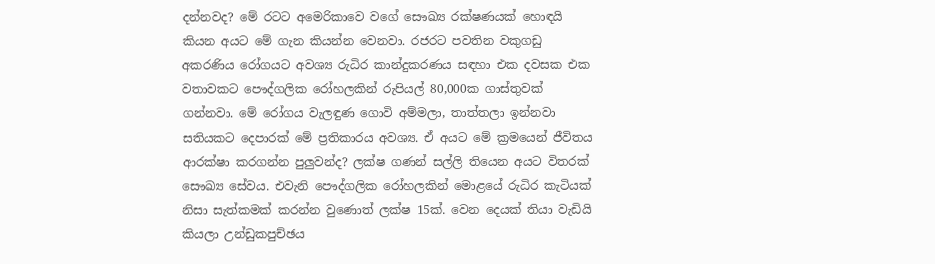දන්නවද? මේ රටට අමෙරිකාවෙ වගේ සෞඛ්‍ය රක්ෂණයක් හොඳයි කියන අයට මේ ගැන කියන්න වෙනවා. රජරට පවතින වකුගඩු අකරණිය රෝගයට අවශ්‍ය රුධිර කාන්දුකරණය සඳහා එක දවසක එක වතාවකට පෞද්ගලික රෝහලකින් රුපියල් 80,000ක ගාස්තුවක් ගන්නවා. මේ රෝගය වැලඳුණ ගොවි අම්මලා, තාත්තලා ඉන්නවා සතියකට දෙපාරක් මේ ප්‍රතිකාරය අවශ්‍ය. ඒ අයට මේ ක්‍රමයෙන් ජීවිතය ආරක්ෂා කරගන්න පුලුවන්ද? ලක්ෂ ගණන් සල්ලි තියෙන අයට විතරක් සෞඛ්‍ය සේවය. එවැනි පෞද්ගලික රෝහලකින් මොළයේ රුධිර කැටියක් නිසා සැත්කමක් කරන්න වුණොත් ලක්ෂ 15ක්. වෙන දෙයක් තියා වැඩියි කියලා උන්ඩුකපුච්ඡය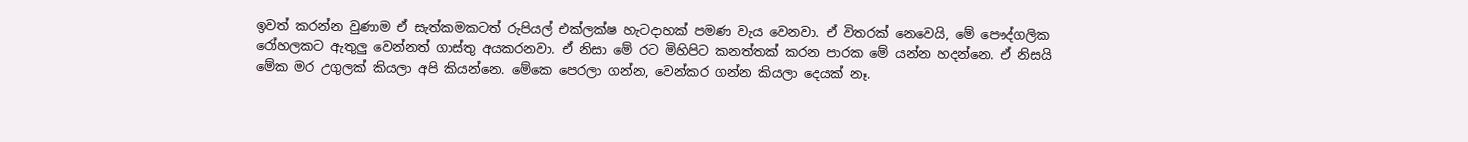ඉවත් කරන්න වුණාම ඒ සැත්කමකටත් රුපියල් එක්ලක්ෂ හැටදාහක් පමණ වැය වෙනවා. ඒ විතරක් නෙවෙයි, මේ පෞද්ගලික රෝහලකට ඇතුලු වෙන්නත් ගාස්තු අයකරනවා. ඒ නිසා මේ රට මිහිපිට කනත්තක් කරන පාරක මේ යන්න හදන්නෙ. ඒ නිසයි මේක මර උගුලක් කියලා අපි කියන්නෙ. මේකෙ පෙරලා ගන්න, වෙන්කර ගන්න කියලා දෙයක් නෑ.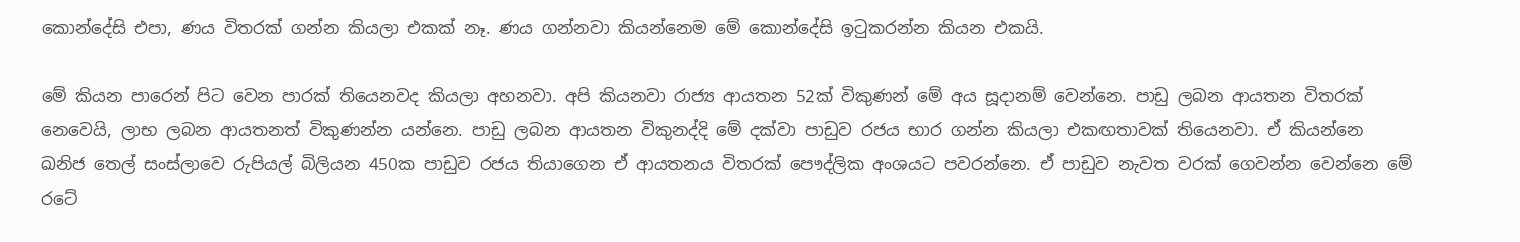කොන්දේසි එපා, ණය විතරක් ගන්න කියලා එකක් නෑ. ණය ගන්නවා කියන්නෙම මේ කොන්දේසි ඉටුකරන්න කියන එකයි.

මේ කියන පාරෙන් පිට වෙන පාරක් තියෙනවද කියලා අහනවා. අපි කියනවා රාජ්‍ය ආයතන 52ක් විකුණන් මේ අය සූදානම් වෙන්නෙ. පාඩු ලබන ආයතන විතරක් නෙවෙයි, ලාභ ලබන ආයතනත් විකුණන්න යන්නෙ. පාඩු ලබන ආයතන විකුනද්දි මේ දක්වා පාඩුව රජය භාර ගන්න කියලා එකඟතාවක් තියෙනවා. ඒ කියන්නෙ ඛනිජ තෙල් සංස්ලාවෙ රුපියල් බිලියන 450ක පාඩුව රජය තියාගෙන ඒ ආයතනය විතරක් පෞද්ලික අංශයට පවරන්නෙ. ඒ පාඩුව නැවත වරක් ගෙවන්න වෙන්නෙ මේ රටේ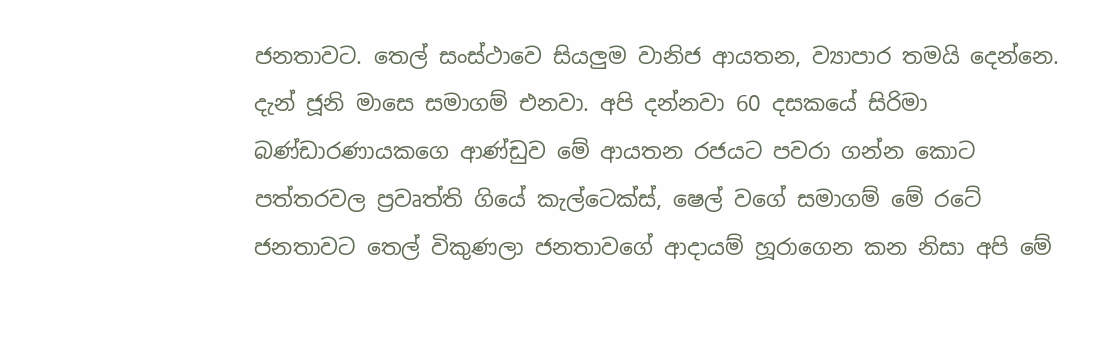ජනතාවට. තෙල් සංස්ථාවෙ සියලුම වානිජ ආයතන, ව්‍යාපාර තමයි දෙන්නෙ. දැන් ජූනි මාසෙ සමාගම් එනවා. අපි දන්නවා 60 දසකයේ සිරිමා බණ්ඩාරණායකගෙ ආණ්ඩුව මේ ආයතන රජයට පවරා ගන්න කොට පත්තරවල ප්‍රවෘත්ති ගියේ කැල්ටෙක්ස්, ෂෙල් වගේ සමාගම් මේ රටේ ජනතාවට තෙල් විකුණලා ජනතාවගේ ආදායම් හූරාගෙන කන නිසා අපි මේ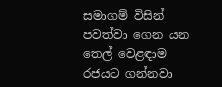සමාගම් විසින් පවත්වා ගෙන යන තෙල් වෙළඳාම රජයට ගන්නවා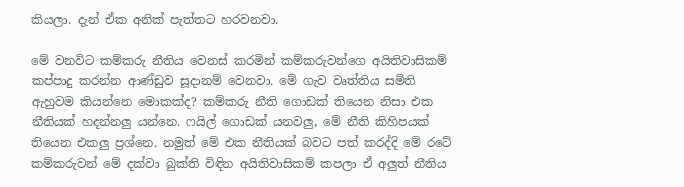කියලා. දැන් ඒක අනික් පැත්තට හරවනවා.

මේ වනවිට කම්කරු නීතිය වෙනස් කරමින් කම්කරුවන්ගෙ අයිතිවාසිකම් කප්පාදු කරන්න ආණ්ඩුව සූදානම් වෙනවා. මේ ගැව වෘත්තිය සමිති ඇහුවම කියන්නෙ මොකක්ද? කම්කරු නීති ගොඩක් තියෙන නිසා එක නීතියක් හදන්නලු යන්නෙ. ෆයිල් ගොඩක් යනවලු, මේ නීති කිහිපයක් තියෙන එකලු ප්‍රශ්නෙ. නමුත් මේ එක නීතියක් බවට පත් කරද්දි මේ රටේ කම්කරුවන් මේ දක්වා බුක්ති විඳින අයිතිවාසිකම් කපලා ඒ අලුත් නීතිය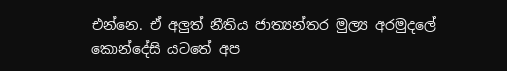එන්නෙ. ඒ අලුත් නීතිය ජාත්‍යන්තර මුල්‍ය අරමුදලේ කොන්දේසි යටතේ අප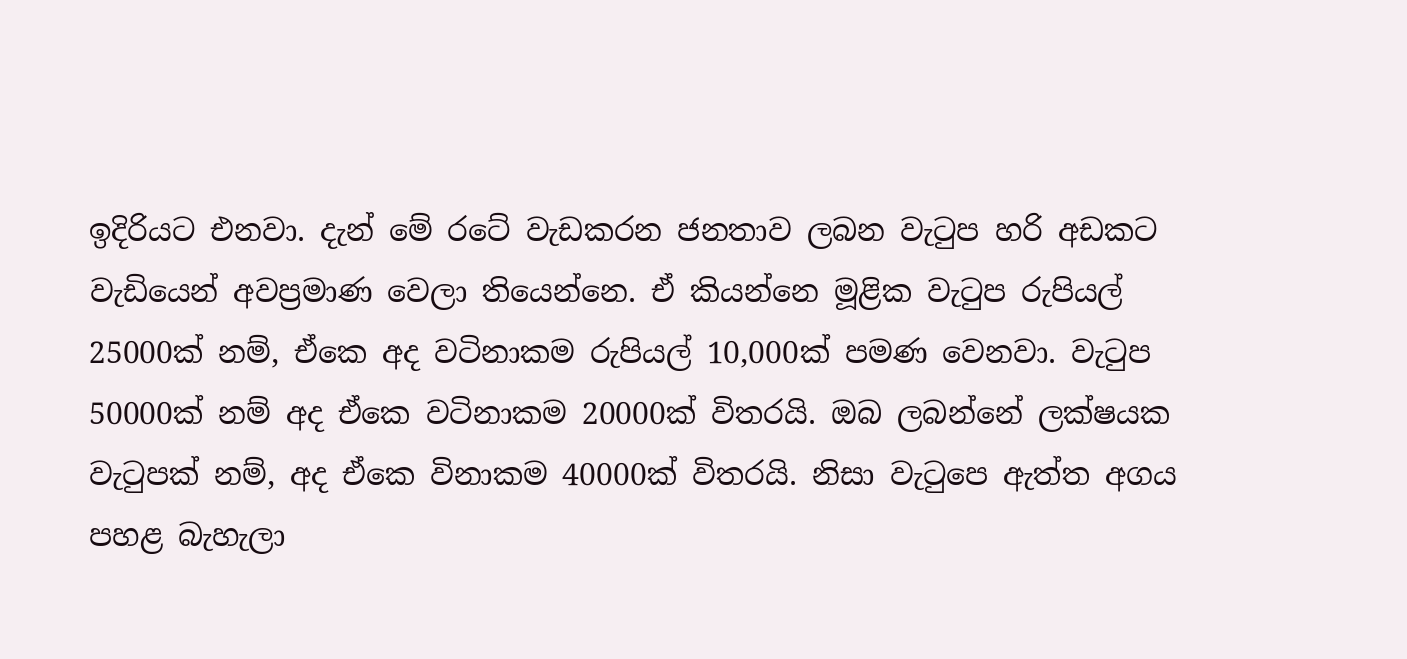ඉදිරියට එනවා. දැන් මේ රටේ වැඩකරන ජනතාව ලබන වැටුප හරි අඩකට වැඩියෙන් අවප්‍රමාණ වෙලා තියෙන්නෙ. ඒ කියන්නෙ මූළික වැටුප රුපියල් 25000ක් නම්, ඒකෙ අද වටිනාකම රුපියල් 10,000ක් පමණ වෙනවා. වැටුප 50000ක් නම් අද ඒකෙ වටිනාකම 20000ක් විතරයි. ඔබ ලබන්නේ ලක්ෂයක වැටුපක් නම්, අද ඒකෙ විනාකම 40000ක් විතරයි. නිසා වැටුපෙ ඇත්ත අගය පහළ බැහැලා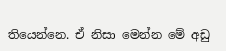තියෙන්නෙ. ඒ නිසා මෙන්න මේ අඩු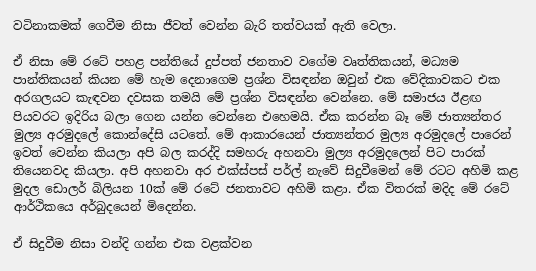වටිනාකමක් ගෙවීම නිසා ජීවත් වෙන්න බැරි තත්වයක් ඇති වෙලා.

ඒ නිසා මේ රටේ පහළ පන්තියේ දුප්පත් ජනතාව වගේම වෘත්තිකයන්, මධ්‍යම පාන්තිකයන් කියන මේ හැම දෙනාගෙම ප්‍රශ්න විසඳන්න ඔවුන් එක වේදිකාවකට එක අරගලයට කැඳවන දවසක තමයි මේ ප්‍රශ්න විසඳන්න වෙන්නෙ. මේ සමාජය ඊළඟ පියවරට ඉදිරිය බලා ගෙන යන්න වෙන්නෙ එහෙමයි. ඒක කරන්න බෑ මේ ජාත්‍යන්තර මුල්‍ය අරමුදලේ කොන්දේසි යටතේ. මේ ආකාරයෙන් ජාත්‍යන්තර මුල්‍ය අරමුදලේ පාරෙන් ඉවත් වෙන්න කියලා අපි බල කරද්දි සමහරු අහනවා මුල්‍ය අරමුදලෙන් පිට පාරක් තියෙනවද කියලා. අපි අහනවා අර එක්ස්පස් පර්ල් නැවේ සිදුවීමෙන් මේ රටට අහිමි කළ මුදල ඩොලර් බිලියන 10ක් මේ රටේ ජනතාවට අහිමි කළා. ඒක විතරක් මදිද මේ රටේ ආර්ථිකයෙ අර්බුදයෙන් මිදෙන්න.

ඒ සිදුවීම නිසා වන්දි ගන්න එක වළක්වන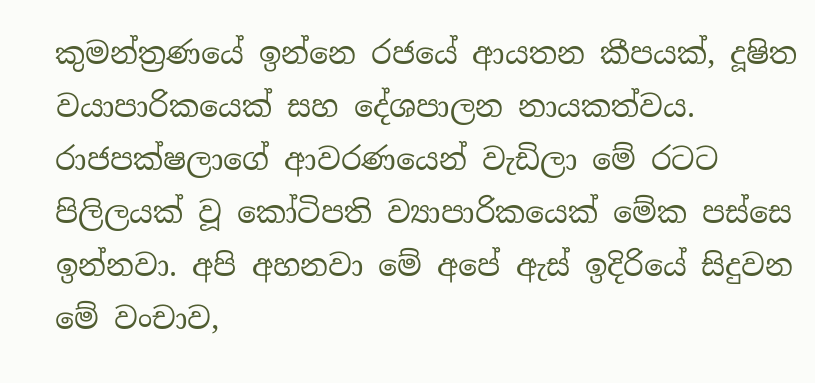කුමන්ත්‍රණයේ ඉන්නෙ රජයේ ආයතන කීපයක්, දූෂිත වයාපාරිකයෙක් සහ දේශපාලන නායකත්වය. රාජපක්ෂලාගේ ආවරණයෙන් වැඩිලා මේ රටට පිලිලයක් වූ කෝටිපති ව්‍යාපාරිකයෙක් මේක පස්සෙ ඉන්නවා. අපි අහනවා මේ අපේ ඇස් ඉදිරියේ සිදුවන මේ වංචාව,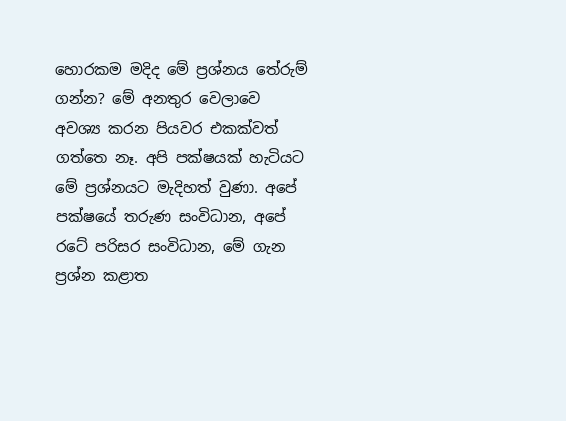හොරකම මදිද මේ ප්‍රශ්නය තේරුම් ගන්න? මේ අනතුර වෙලාවෙ අවශ්‍ය කරන පියවර එකක්වත් ගත්තෙ නෑ. අපි පක්ෂයක් හැටියට මේ ප්‍රශ්නයට මැදිහත් වුණා. අපේ පක්ෂයේ තරුණ සංවිධාන, අපේ රටේ පරිසර සංවිධාන, මේ ගැන ප්‍රශ්න කළාත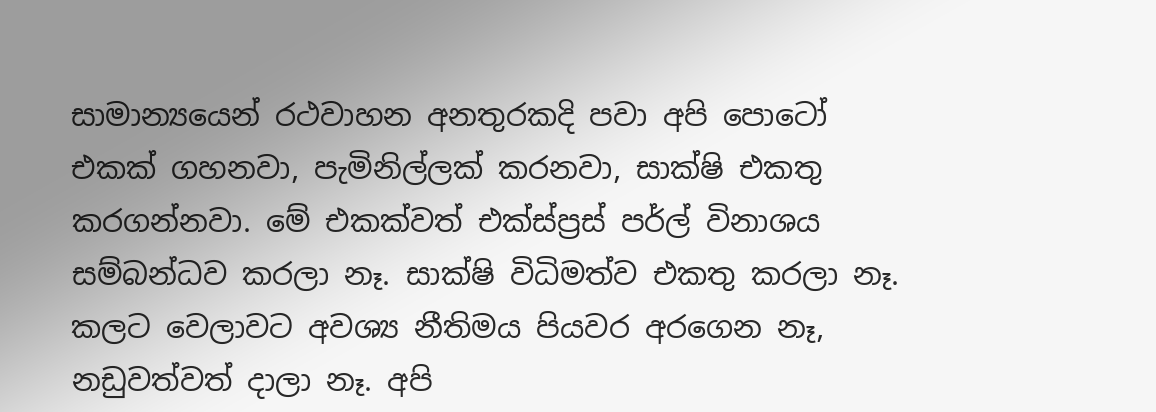සාමාන්‍යයෙන් රථවාහන අනතුරකදි පවා අපි පොටෝ එකක් ගහනවා, පැමිනිල්ලක් කරනවා, සාක්ෂි එකතු කරගන්නවා. මේ එකක්වත් එක්ස්ප්‍රස් පර්ල් විනාශය සම්බන්ධව කරලා නෑ. සාක්ෂි විධිමත්ව එකතු කරලා නෑ. කලට වෙලාවට අවශ්‍ය නීතිමය පියවර අරගෙන නෑ, නඩුවත්වත් දාලා නෑ. අපි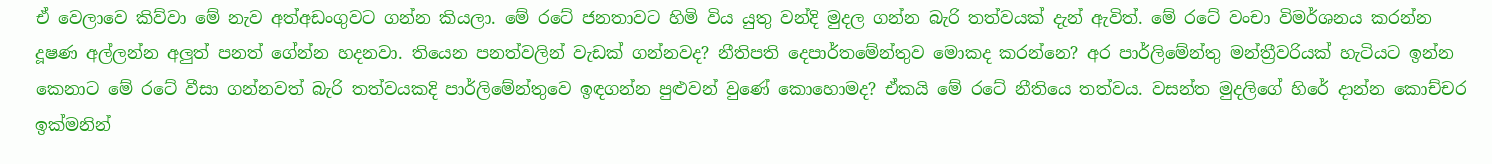ඒ වෙලාවෙ කිව්වා මේ නැව අත්අඩංගුවට ගන්න කියලා. මේ රටේ ජනතාවට හිමි විය යුතු වන්දි මුදල ගන්න බැරි තත්වයක් දැන් ඇවිත්. මේ රටේ වංචා විමර්ශනය කරන්න දූෂණ අල්ලන්න අලුත් පනත් ගේන්න හදනවා. තියෙන පනත්වලින් වැඩක් ගන්නවද? නීතිපති දෙපාර්තමේන්තුව මොකද කරන්නෙ? අර පාර්ලිමේන්තු මන්ත්‍රීවරියක් හැටියට ඉන්න කෙනාට මේ රටේ වීසා ගන්නවත් බැරි තත්වයකදි පාර්ලිමේන්තුවෙ ඉඳගන්න පුළුවන් වුණේ කොහොමද? ඒකයි මේ රටේ නීතියෙ තත්වය. වසන්ත මුදලිගේ හිරේ දාන්න කොච්චර ඉක්මනින්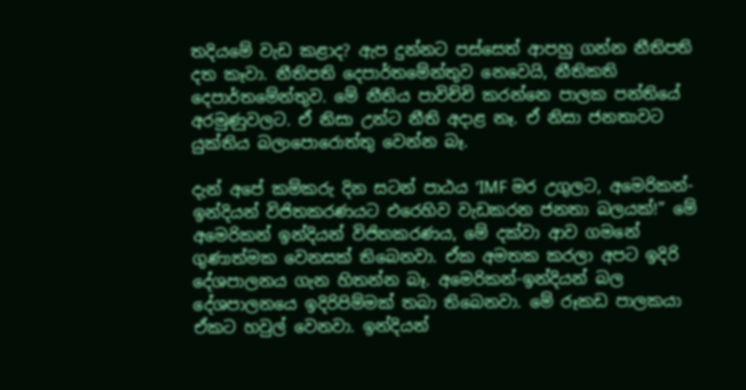තදියමේ වැඩ කළාද? ඇප දුන්නට පස්සෙත් ආපහු ගන්න නීතිපති දත කෑවා. නීතිපති දෙපාර්තමේන්තුව නෙවෙයි, නීතිකති දෙපාර්තමේන්තුව. මේ නීතිය පාවිච්චි කරන්නෙ පාලක පන්තියේ අරමුණුවලට. ඒ නිසා උන්ට නීති අදාළ නෑ. ඒ නිසා ජනතාවට යුක්තිය බලාපොරොත්තු වෙන්න බෑ.

දැන් අපේ කම්කරු දින සටන් පාඨය ‘IMF මර උගුලට, අමෙරිකන්-ඉන්දියන් විජිතකරණයට එරෙහිව වැඩකරන ජනතා බලයක්!” මේ අමෙරිකන් ඉන්දියන් විජිතකරණය, මේ දක්වා ආව ගමනේ ගුණාත්මක වෙනසක් තිබෙනවා. ඒක අමතක කරලා අපට ඉදිරි දේශපාලනය ගැන හිතන්න බෑ. අමෙරිකන්-ඉන්දියන් බල දේශපාලනයෙ ඉදිරිපිම්මක් තබා තිබෙනවා. මේ රූකඩ පාලකයා ඒකට හවුල් වෙනවා. ඉන්දියන්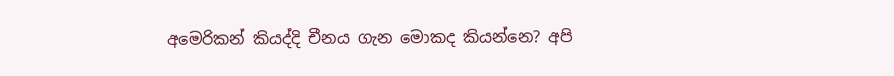අමෙරිකන් කියද්දි චීනය ගැන මොකද කියන්නෙ? අපි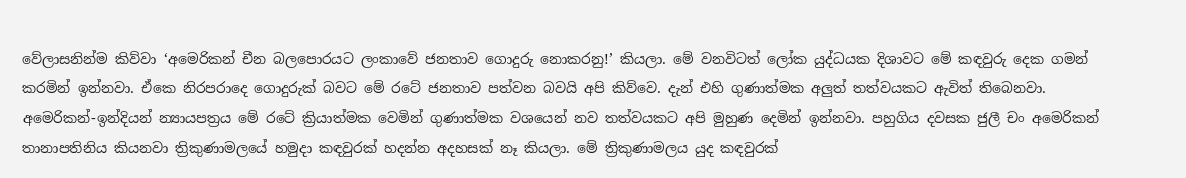වේලාසනින්ම කිව්වා ‘අමෙරිකන් චීන බලපොරයට ලංකාවේ ජනතාව ගොදුරු නොකරනු!’ කියලා. මේ වනවිටත් ලෝක යුද්ධයක දිශාවට මේ කඳවුරු දෙක ගමන් කරමින් ඉන්නවා. ඒකෙ නිරපරාදෙ ගොදුරුක් බවට මේ රටේ ජනතාව පත්වන බවයි අපි කිව්වෙ. දැන් එහි ගුණාත්මක අලුත් තත්වයකට ඇවිත් තිබෙනවා. අමෙරිකන්-ඉන්දියන් න්‍යායපත්‍රය මේ රටේ ක්‍රියාත්මක වෙමින් ගුණාත්මක වශයෙන් නව තත්වයකට අපි මුහුණ දෙමින් ඉන්නවා. පහුගිය දවසක ජුලී චං අමෙරිකන් තානාපතිනිය කියනවා ත්‍රිකුණාමලයේ හමුදා කඳවුරක් හදන්න අදහසක් නෑ කියලා. මේ ත්‍රිකුණාමලය යුද කඳවුරක්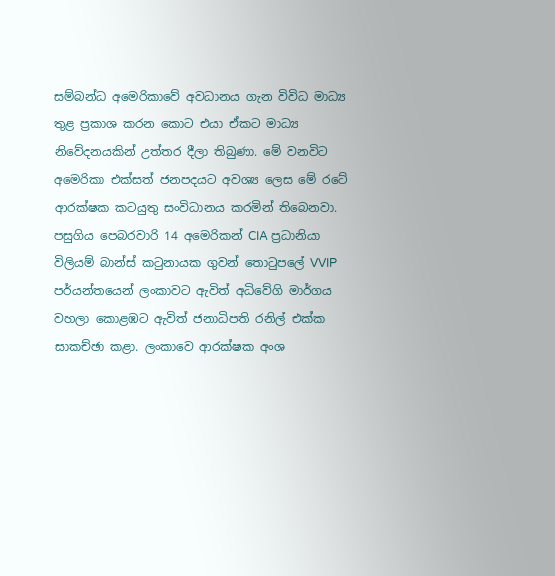සම්බන්ධ අමෙරිකාවේ අවධානය ගැන විවිධ මාධ්‍ය තුළ ප්‍රකාශ කරන කොට එයා ඒකට මාධ්‍ය නිවේදනයකින් උත්තර දීලා තිබුණා. මේ වනවිට අමෙරිකා එක්සත් ජනපදයට අවශ්‍ය ලෙස මේ රටේ ආරක්ෂක කටයුතු සංවිධානය කරමින් තිබෙනවා. පසුගිය පෙබරවාරි 14 අමෙරිකන් CIA ප්‍රධානියා විලියම් බාන්ස් කටුනායක ගුවන් තොටුපලේ VVIP පර්යන්තයෙන් ලංකාවට ඇවිත් අධිවේගි මාර්ගය වහලා කොළඹට ඇවිත් ජනාධිපති රනිල් එක්ක සාකච්ඡා කළා. ලංකාවෙ ආරක්ෂක අංශ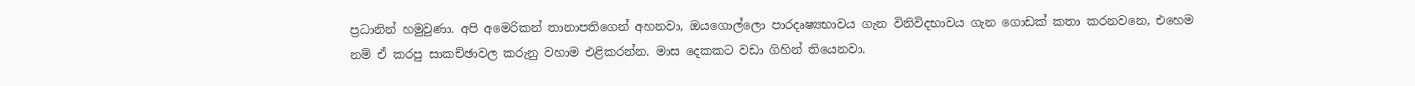ප්‍රධානින් හමුවුණා. අපි අමෙරිකන් තානාපතිගෙන් අහනවා, ඔයගොල්ලො පාරදෘෂ්‍යභාවය ගැන විනිවිදභාවය ගැන ගොඩක් කතා කරනවනෙ, එහෙම නම් ඒ කරපු සාකච්ඡාවල කරුනු වහාම එළිකරන්න. මාස දෙකකට වඩා ගිහින් තියෙනවා.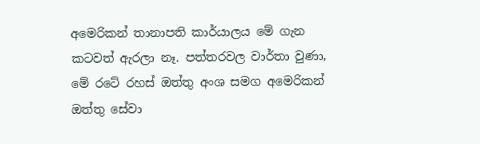අමෙරිකන් තානාපති කාර්යාලය මේ ගැන කටවත් ඇරලා නෑ. පත්තරවල වාර්තා වුණා, මේ රටේ රහස් ඔත්තු අංශ සමග අමෙරිකන් ඔත්තු සේවා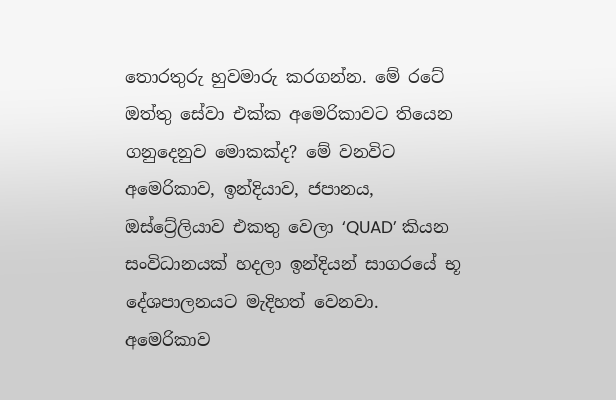තොරතුරු හුවමාරු කරගන්න. මේ රටේ ඔත්තු සේවා එක්ක අමෙරිකාවට තියෙන ගනුදෙනුව මොකක්ද? මේ වනවිට අමෙරිකාව, ඉන්දියාව, ජපානය, ඔස්ට්‍රේලියාව එකතු වෙලා ‘QUAD’ කියන සංවිධානයක් හදලා ඉන්දියන් සාගරයේ භූ දේශපාලනයට මැදිහත් වෙනවා. අමෙරිකාව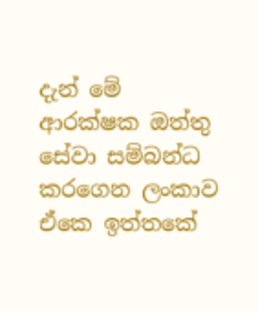දැන් මේ ආරක්ෂක ඔත්තු සේවා සම්බන්ධ කරගෙන ලංකාව ඒකෙ ඉත්තකේ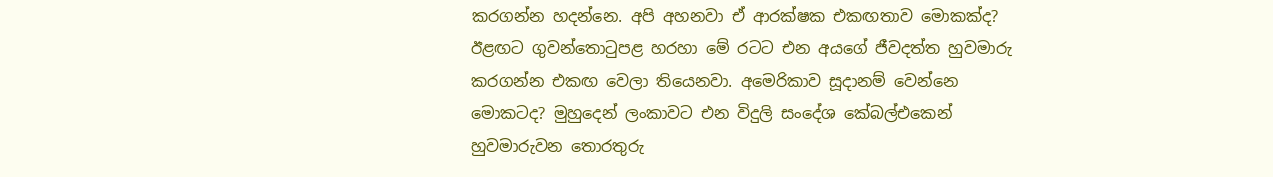කරගන්න හදන්නෙ. අපි අහනවා ඒ ආරක්ෂක එකඟතාව මොකක්ද? ඊළඟට ගුවන්තොටුපළ හරහා මේ රටට එන අයගේ ජීවදත්ත හුවමාරු කරගන්න එකඟ වෙලා තියෙනවා. අමෙරිකාව සූදානම් වෙන්නෙ මොකටද? මුහුදෙන් ලංකාවට එන විදුලි සංදේශ කේබල්එකෙන් හුවමාරුවන තොරතුරු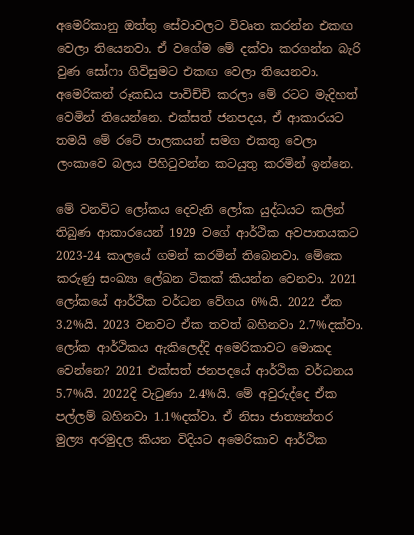අමෙරිකානු ඔත්තු සේවාවලට විවෘත කරන්න එකඟ වෙලා තියෙනවා. ඒ වගේම මේ දක්වා කරගන්න බැරි වුණ සෝෆා ගිවිසුමට එකඟ වෙලා තියෙනවා. අමෙරිකන් රූකඩය පාවිච්චි කරලා මේ රටට මැදිහත් වෙමින් තියෙන්නෙ. එක්සත් ජනපදය, ඒ ආකාරයට තමයි මේ රටේ පාලකයන් සමග එකතු වෙලා ලංකාවෙ බලය පිහිටුවන්න කටයුතු කරමින් ඉන්නෙ.

මේ වනවිට ලෝකය දෙවැනි ලෝක යුද්ධයට කලින් තිබුණ ආකාරයෙන් 1929 වගේ ආර්ථික අවපාතයකට 2023-24 කාලයේ ගමන් කරමින් තිබෙනවා. මේකෙ කරුණු සංඛ්‍යා ලේඛන ටිකක් කියන්න වෙනවා. 2021 ලෝකයේ ආර්ථික වර්ධන වේගය 6%යි. 2022 ඒක 3.2%යි. 2023 වනවට ඒක තවත් බහිනවා 2.7%දක්වා. ලෝක ආර්ථිකය ඇකිලෙද්දි අමෙරිකාවට මොකද වෙන්නෙ? 2021 එක්සත් ජනපදයේ ආර්ථික වර්ධනය 5.7%යි. 2022දි වැටුණා 2.4%යි. මේ අවුරුද්දෙ ඒක පල්ලම් බහිනවා 1.1%දක්වා. ඒ නිසා ජාත්‍යන්තර මුල්‍ය අරමුදල කියන විදියට අමෙරිකාව ආර්ථික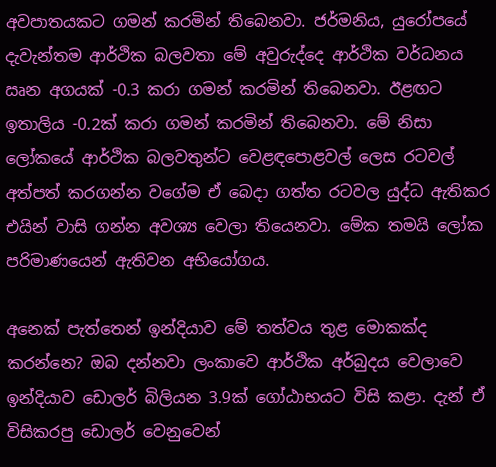අවපාතයකට ගමන් කරමින් තිබෙනවා. ජර්මනිය, යුරෝපයේ දැවැන්තම ආර්ථික බලවතා මේ අවුරුද්දෙ ආර්ථික වර්ධනය ඍන අගයක් -0.3 කරා ගමන් කරමින් තිබෙනවා. ඊළඟට ඉතාලිය -0.2ක් කරා ගමන් කරමින් තිබෙනවා. මේ නිසා ලෝකයේ ආර්ථික බලවතුන්ට වෙළඳපොළවල් ලෙස රටවල් අත්පත් කරගන්න වගේම ඒ බෙදා ගත්ත රටවල යුද්ධ ඇතිකර එයින් වාසි ගන්න අවශ්‍ය වෙලා තියෙනවා. මේක තමයි ලෝක පරිමාණයෙන් ඇතිවන අභියෝගය.

අනෙක් පැත්තෙන් ඉන්දියාව මේ තත්වය තුළ මොකක්ද කරන්නෙ? ඔබ දන්නවා ලංකාවෙ ආර්ථික අර්බුදය වෙලාවෙ ඉන්දියාව ඩොලර් බිලියන 3.9ක් ගෝඨාභයට විසි කළා. දැන් ඒ විසිකරපු ඩොලර් වෙනුවෙන්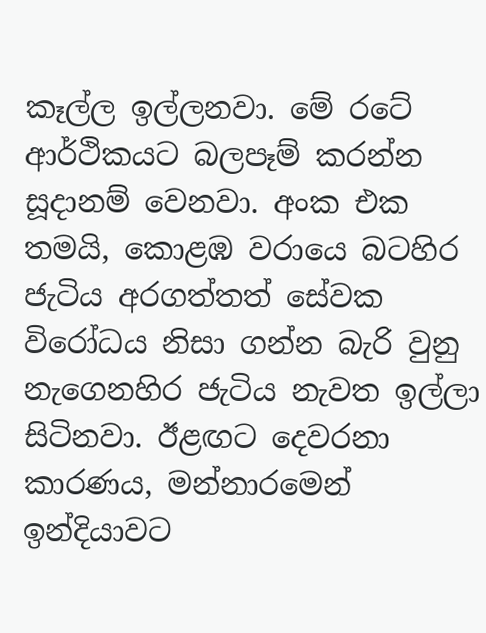කෑල්ල ඉල්ලනවා. මේ රටේ ආර්ථිකයට බලපෑම් කරන්න සූදානම් වෙනවා. අංක එක තමයි, කොළඹ වරායෙ බටහිර ජැටිය අරගත්තත් සේවක විරෝධය නිසා ගන්න බැරි වුනු නැගෙනහිර ජැටිය නැවත ඉල්ලා සිටිනවා. ඊළඟට දෙවරනා කාරණය, මන්නාරමෙන් ඉන්දියාවට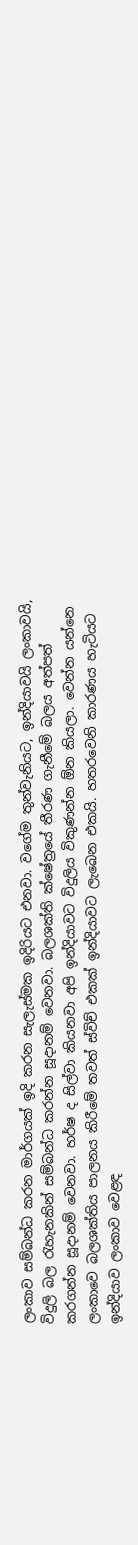ලංකාව සම්බන්ධ කරන මාර්ගයක් ඉදි කරන සැලැස්මක ඉදිරියට එනවා. වගේම තුන්වැනියට, ඉන්දියාවයි ලංකාවයි, විදුලි බල රැහැනකින් සම්බන්ධ කරන්න සූදානම් වෙනවා. බලශක්ති ක්ෂේත්‍රයේ තීරණ ගැනීමේ බලය අත්පත් කරගන්න සූදානම් වෙනවා. හර්ෂ ද සිල්වා කියනවා අපි ඉන්දියාවට විදුලිය විකුණන්න ඕන කියලා. වෙන්න යන්නෙ ලංකාවෙ බලශක්තිය පාලනය කිරීමේ තවත් ස්විච් එකක් ඉන්දියාවට ලැබෙන එකයි. හතරවෙනි කාරණය හැටියට ඉන්දියාව ලංකාව වෙළඳ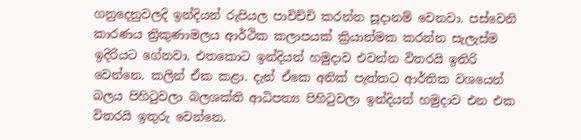ගනුදෙනුවලදි ඉන්දියන් රුපියල පාවිච්චි කරන්න සූදානම් වෙනවා. පස්වෙනි කාරණය ත්‍රිකුණාමලය ආර්ථික කලාපයක් ක්‍රියාත්මක කරන්න සැලැස්ම ඉදිරියට ගේනවා. එතකොට ඉන්දියන් හමුදාව එවන්න විතරයි ඉතිරි වෙන්නෙ. කලින් ඒක කළා. දැන් ඒකෙ අනික් පැත්තට ආර්තික වශයෙන් බලය පිහිටුවලා බලශක්ති ආධිපත්‍ය පිහිටුවලා ඉන්දියන් හමුදාව එන එක විතරයි ඉතුරු වෙන්නෙ.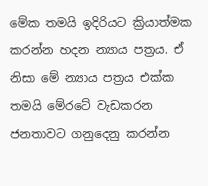මේක තමයි ඉදිරියට ක්‍රියාත්මක කරන්න හදන න්‍යාය පත්‍රය. ඒ නිසා මේ න්‍යාය පත්‍රය එක්ක තමයි මේරටේ වැඩකරන ජනතාවට ගනුදෙනු කරන්න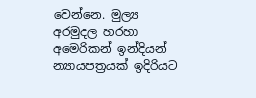වෙන්නෙ. මුල්‍ය අරමුදල හරහා අමෙරිකන් ඉන්දියන් න්‍යායපත්‍රයක් ඉදිරියට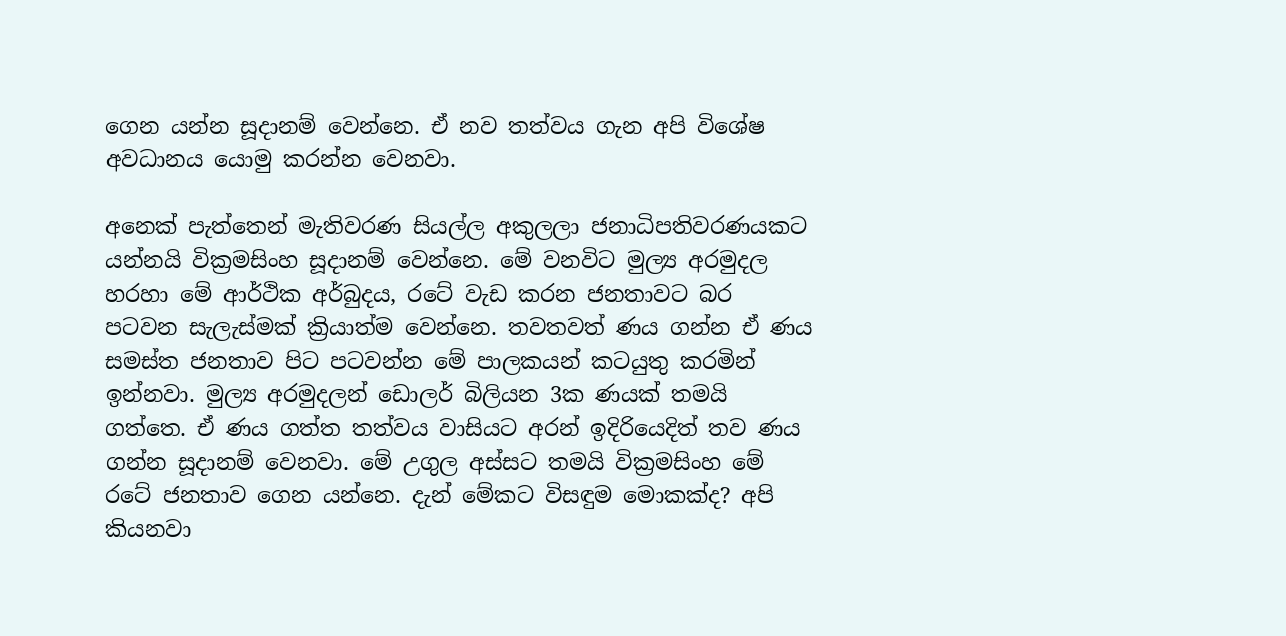ගෙන යන්න සූදානම් වෙන්නෙ. ඒ නව තත්වය ගැන අපි විශේෂ අවධානය යොමු කරන්න වෙනවා.

අනෙක් පැත්තෙන් මැතිවරණ සියල්ල අකුලලා ජනාධිපතිවරණයකට යන්නයි වික්‍රමසිංහ සූදානම් වෙන්නෙ. මේ වනවිට මුල්‍ය අරමුදල හරහා මේ ආර්ථික අර්බුදය, රටේ වැඩ කරන ජනතාවට බර පටවන සැලැස්මක් ක්‍රියාත්ම වෙන්නෙ. තවතවත් ණය ගන්න ඒ ණය සමස්ත ජනතාව පිට පටවන්න මේ පාලකයන් කටයුතු කරමින් ඉන්නවා. මුල්‍ය අරමුදලන් ඩොලර් බිලියන 3ක ණයක් තමයි ගත්තෙ. ඒ ණය ගත්ත තත්වය වාසියට අරන් ඉදිරියෙදිත් තව ණය ගන්න සූදානම් වෙනවා. මේ උගුල අස්සට තමයි වික්‍රමසිංහ මේ රටේ ජනතාව ගෙන යන්නෙ. දැන් මේකට විසඳුම මොකක්ද? අපි කියනවා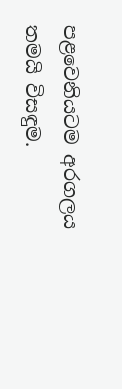පළවෙනියටම අරගලය තමයි විසඳුම.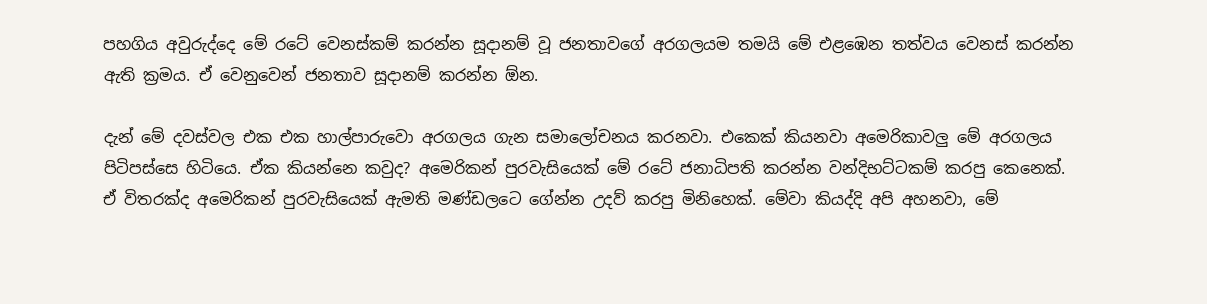පහගිය අවුරුද්දෙ මේ රටේ වෙනස්කම් කරන්න සූදානම් වූ ජනතාවගේ අරගලයම තමයි මේ එළඹෙන තත්වය වෙනස් කරන්න ඇති ක්‍රමය. ඒ වෙනුවෙන් ජනතාව සූදානම් කරන්න ඕන.

දැන් මේ දවස්වල එක එක හාල්පාරුවො අරගලය ගැන සමාලෝචනය කරනවා. එකෙක් කියනවා අමෙරිකාවලු මේ අරගලය පිටිපස්සෙ හිටියෙ. ඒක කියන්නෙ කවුද? අමෙරිකන් පුරවැසියෙක් මේ රටේ ජනාධිපති කරන්න වන්දිභට්ටකම් කරපු කෙනෙක්. ඒ විතරක්ද අමෙරිකන් පුරවැසියෙක් ඇමති මණ්ඩලටෙ ගේන්න උදව් කරපු මිනිහෙක්. මේවා කියද්දි අපි අහනවා, මේ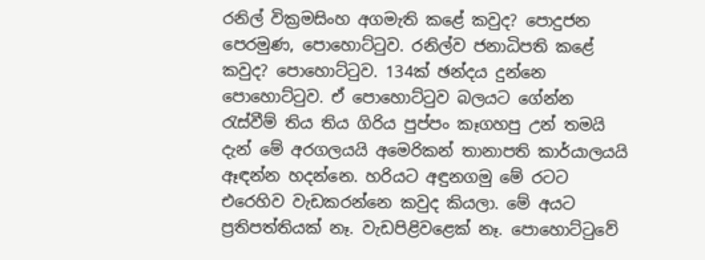රනිල් වික්‍රමසිංහ අගමැති කළේ කවුද? පොදුජන පෙරමුණ, පොහොට්ටුව. රනිල්ව ජනාධිපති කළේ කවුද? පොහොට්ටුව. 134ක් ඡන්දය දුන්නෙ පොහොට්ටුව. ඒ පොහොට්ටුව බලයට ගේන්න රැස්වීම් තිය තිය ගිරිය පුප්පං කෑගහපු උන් තමයි දැන් මේ අරගලයයි අමෙරිකන් තානාපති කාර්යාලයයි ඈඳන්න හදන්නෙ. හරියට අඳුනගමු මේ රටට එරෙහිව වැඩකරන්නෙ කවුද කියලා. මේ අයට ප්‍රතිපත්තියක් නෑ. වැඩපිළිවළෙක් නෑ. පොහොට්ටුවේ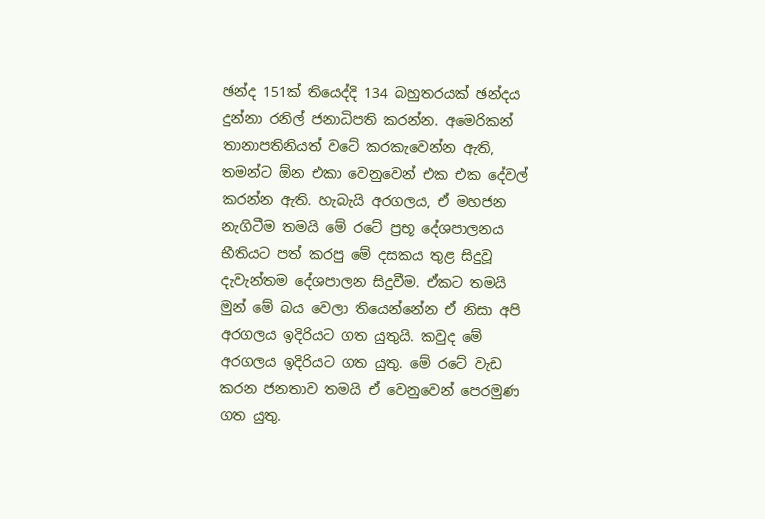ඡන්ද 151ක් තියෙද්දි 134 බහුතරයක් ඡන්දය දුන්නා රනිල් ජනාධිපති කරන්න. අමෙරිකන් තානාපතිනියත් වටේ කරකැවෙන්න ඇති, තමන්ට ඕන එකා වෙනුවෙන් එක එක දේවල් කරන්න ඇති. හැබැයි අරගලය, ඒ මහජන නැගිටීම තමයි මේ රටේ ප්‍රභූ දේශපාලනය භීතියට පත් කරපු මේ දසකය තුළ සිදුවූ දැවැන්තම දේශපාලන සිදුවීම. ඒකට තමයි මුන් මේ බය වෙලා තියෙන්නේන ඒ නිසා අපි අරගලය ඉදිරියට ගත යුතුයි. කවුද මේ අරගලය ඉදිරියට ගත යුතු. මේ රටේ වැඩ කරන ජනතාව තමයි ඒ වෙනුවෙන් පෙරමුණ ගත යුතු.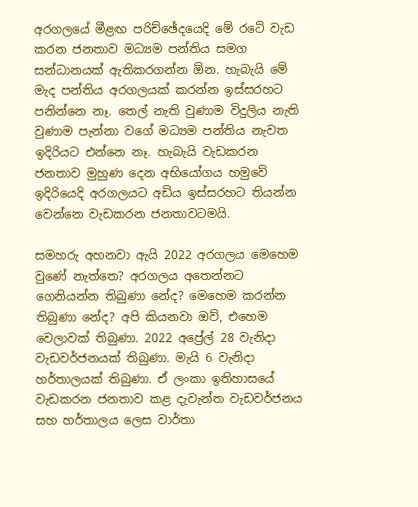අරගලයේ මීළඟ පරිච්ඡේදයෙදි මේ රටේ වැඩ කරන ජනතාව මධ්‍යම පන්තිය සමග සන්ධානයක් ඇතිකරගන්න ඕන. හැබැයි මේ මැද පන්තිය අරගලයක් කරන්න ඉස්සරහට පනින්නෙ නෑ. තෙල් නැති වුණාම විදුලිය නැති වුණාම පැන්නා වගේ මධ්‍යම පන්තිය නැවත ඉදිරියට එන්නෙ නෑ. හැබැයි වැඩකරන ජනතාව මුහුණ දෙන අභියෝගය හමුවේ ඉදිරියෙදි අරගලයට අඩිය ඉස්සරහට තියන්න වෙන්නෙ වැඩකරන ජනතාවටමයි.

සමහරු අහනවා ඇයි 2022 අරගලය මෙහෙම වුණේ නැත්තෙ? අරගලය අතෙන්නට ගෙනියන්න තිබුණා නේද? මෙහෙම කරන්න තිබුණා නේද? අපි කියනවා ඔව්, එහෙම වෙලාවක් තිබුණා. 2022 අප්‍රේල් 28 වැනිදා වැඩවර්ජනයක් තිබුණා. මැයි 6 වැනිදා හර්තාලයක් තිබුණා. ඒ ලංකා ඉතිහාසයේ වැඩකරන ජනතාව කළ දැවැන්ත වැඩවර්ජනය සහ හර්තාලය ලෙස වාර්තා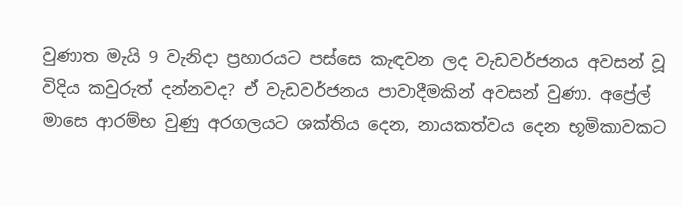වුණාත මැයි 9 වැනිදා ප්‍රහාරයට පස්සෙ කැඳවන ලද වැඩවර්ජනය අවසන් වූ විදිය කවුරුත් දන්නවද? ඒ වැඩවර්ජනය පාවාදීමකින් අවසන් වුණා. අප්‍රේල් මාසෙ ආරම්භ වුණු අරගලයට ශක්තිය දෙන, නායකත්වය දෙන භූමිකාවකට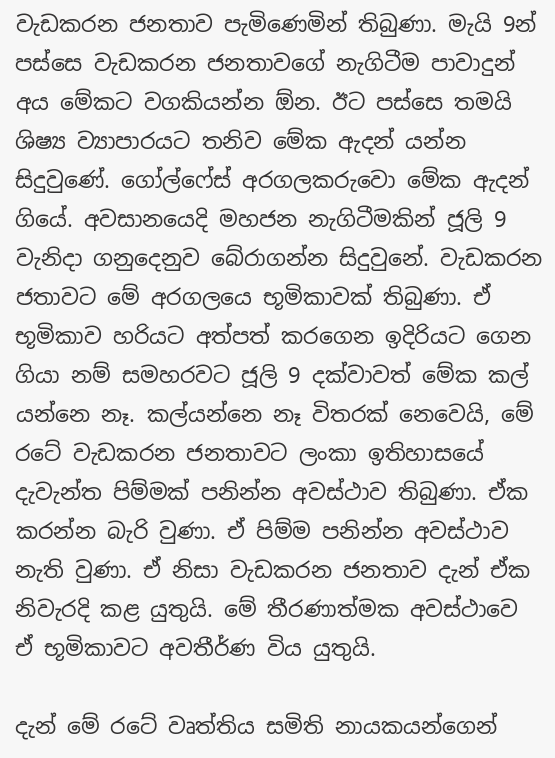වැඩකරන ජනතාව පැමිණෙමින් තිබුණා. මැයි 9න් පස්සෙ වැඩකරන ජනතාවගේ නැගිටීම පාවාදුන් අය මේකට වගකියන්න ඕන. ඊට පස්සෙ තමයි ශිෂ්‍ය ව්‍යාපාරයට තනිව මේක ඇදන් යන්න සිදුවුණේ. ගෝල්ෆේස් අරගලකරුවො මේක ඇදන් ගියේ. අවසානයෙදි මහජන නැගිටීමකින් ජූලි 9 වැනිදා ගනුදෙනුව බේරාගන්න සිදුවුනේ. වැඩකරන ජතාවට මේ අරගලයෙ භූමිකාවක් තිබුණා. ඒ භූමිකාව හරියට අත්පත් කරගෙන ඉදිරියට ගෙන ගියා නම් සමහරවට ජූලි 9 දක්වාවත් මේක කල් යන්නෙ නෑ. කල්යන්නෙ නෑ විතරක් නෙවෙයි, මේ රටේ වැඩකරන ජනතාවට ලංකා ඉතිහාසයේ දැවැන්ත පිම්මක් පනින්න අවස්ථාව තිබුණා. ඒක කරන්න බැරි වුණා. ඒ පිම්ම පනින්න අවස්ථාව නැති වුණා. ඒ නිසා වැඩකරන ජනතාව දැන් ඒක නිවැරදි කළ යුතුයි. මේ තීරණාත්මක අවස්ථාවෙ ඒ භූමිකාවට අවතීර්ණ විය යුතුයි.

දැන් මේ රටේ වෘත්තිය සමිති නායකයන්ගෙන්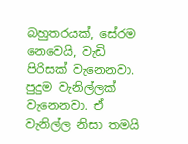බහුතරයක්, සේරම නෙවෙයි, වැඩි පිරිසක් වැනෙනවා. පුදුම වැනිල්ලක් වැනෙනවා. ඒ වැනිල්ල නිසා තමයි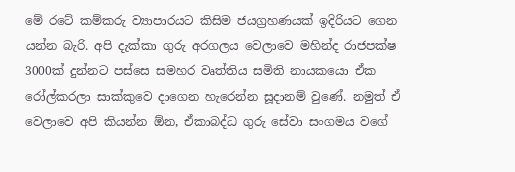මේ රටේ කම්කරු ව්‍යාපාරයට කිසිම ජයග්‍රහණයක් ඉදිරියට ගෙන යන්න බැරි. අපි දැක්කා ගුරු අරගලය වෙලාවෙ මහින්ද රාජපක්ෂ 3000ක් දුන්නට පස්සෙ සමහර වෘත්තිය සමිති නායකයො ඒක රෝල්කරලා සාක්කුවෙ දාගෙන හැරෙන්න සූදානම් වුණේ. නමුත් ඒ වෙලාවෙ අපි කියන්න ඕන, ඒකාබද්ධ ගුරු සේවා සංගමය වගේ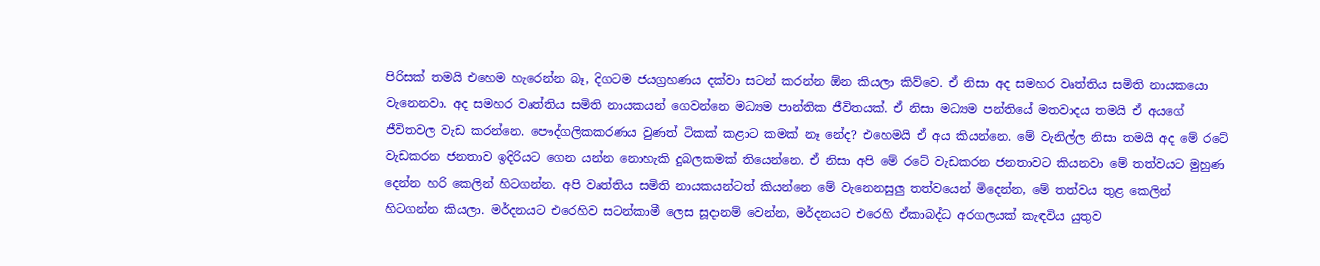පිරිසක් තමයි එහෙම හැරෙන්න බෑ, දිගටම ජයග්‍රහණය දක්වා සටන් කරන්න ඕන කියලා කිව්වෙ. ඒ නිසා අද සමහර වෘත්තිය සමිති නායකයො වැනෙනවා. අද සමහර වෘත්තිය සමිති නායකයන් ගෙවන්නෙ මධ්‍යම පාන්තික ජීවිතයක්. ඒ නිසා මධ්‍යම පන්තියේ මතවාදය තමයි ඒ අයගේ ජීවිතවල වැඩ කරන්නෙ. පෞද්ගලිකකරණය වුණත් ටිකක් කළාට කමක් නෑ නේද? එහෙමයි ඒ අය කියන්නෙ. මේ වැනිල්ල නිසා තමයි අද මේ රටේ වැඩකරන ජනතාව ඉදිරියට ගෙන යන්න නොහැකි දුබලකමක් තියෙන්නෙ. ඒ නිසා අපි මේ රටේ වැඩකරන ජනතාවට කියනවා මේ තත්වයට මුහුණ දෙන්න හරි කෙලින් හිටගන්න. අපි වෘත්තිය සමිති නායකයන්ටත් කියන්නෙ මේ වැනෙනසුලු තත්වයෙන් මිදෙන්න, මේ තත්වය තුළ කෙලින් හිටගන්න කියලා. මර්දනයට එරෙහිව සටන්කාමී ලෙස සූදානම් වෙන්න, මර්දනයට එරෙහි ඒකාබද්ධ අරගලයක් කැඳවිය යුතුව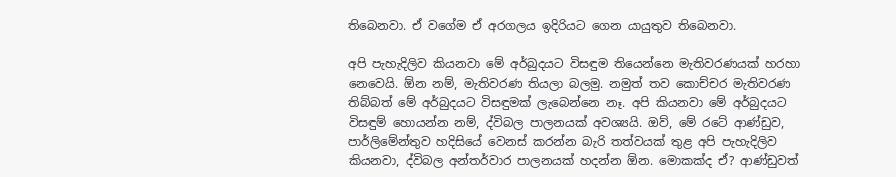තිබෙනවා. ඒ වගේම ඒ අරගලය ඉදිරියට ගෙන යායුතුව තිබෙනවා.

අපි පැහැදිලිව කියනවා මේ අර්බුදයට විසඳුම තියෙන්නෙ මැතිවරණයක් හරහා නෙවෙයි. ඕන නම්, මැතිවරණ තියලා බලමු. නමුත් තව කොච්චර මැතිවරණ තිබ්බත් මේ අර්බුදයට විසඳුමක් ලැබෙන්නෙ නෑ. අපි කියනවා මේ අර්බුදයට විසඳුම් හොයන්න නම්, ද්විබල පාලනයක් අවශ්‍යයි. ඔව්, මේ රටේ ආණ්ඩුව, පාර්ලිමේන්තුව හදිසියේ වෙනස් කරන්න බැරි තත්වයක් තුළ අපි පැහැදිලිව කියනවා, ද්විබල අන්තර්වාර පාලනයක් හදන්න ඕන. මොකක්ද ඒ? ආණ්ඩුවත්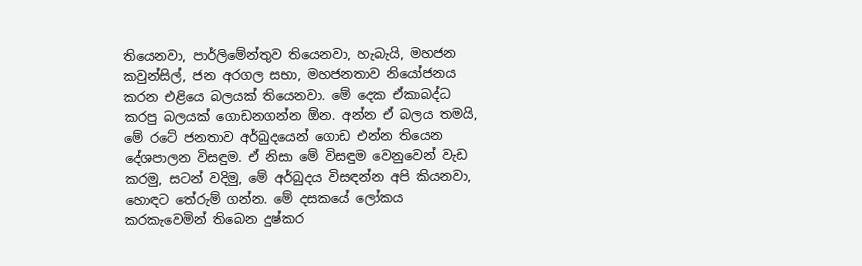තියෙනවා, පාර්ලිමේන්තුව තියෙනවා, හැබැයි, මහජන කවුන්සිල්, ජන අරගල සභා, මහජනතාව නියෝජනය කරන එළියෙ බලයක් තියෙනවා. මේ දෙක ඒකාබද්ධ කරපු බලයක් ගොඩනගන්න ඕන. අන්න ඒ බලය තමයි, මේ රටේ ජනතාව අර්බුදයෙන් ගොඩ එන්න තියෙන දේශපාලන විසඳුම. ඒ නිසා මේ විසඳුම වෙනුවෙන් වැඩ කරමු, සටන් වදිමු, මේ අර්බුදය විසඳන්න අපි කියනවා, හොඳට තේරුම් ගන්න. මේ දසකයේ ලෝකය කරකැවෙමින් තිබෙන දුෂ්කර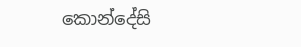කොන්දේසි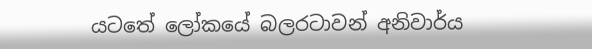යටතේ ලෝකයේ බලරටාවන් අනිවාර්ය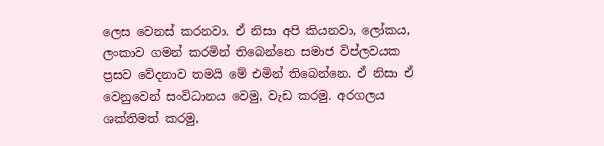ලෙස වෙනස් කරනවා. ඒ නිසා අපි කියනවා, ලෝකය, ලංකාව ගමන් කරමින් තිබෙන්නෙ සමාජ විප්ලවයක ප්‍රසව වේදනාව තමයි මේ එමින් තිබෙන්නෙ. ඒ නිසා ඒ වෙනුවෙන් සංවිධානය වෙමු, වැඩ කරමු. අරගලය ශක්තිමත් කරමු,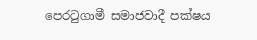පෙරටුගාමී සමාජවාදී පක්ෂය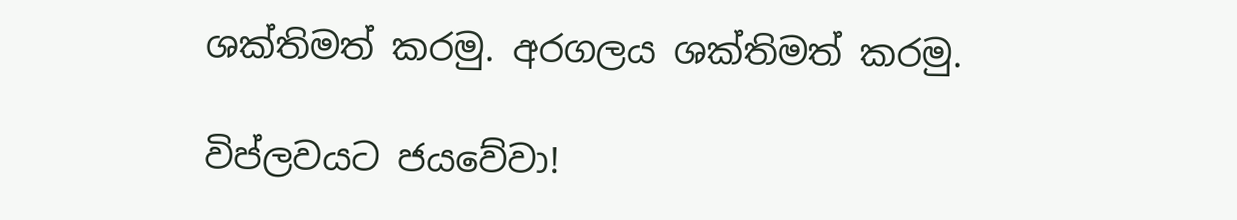ශක්තිමත් කරමු. අරගලය ශක්තිමත් කරමු.

විප්ලවයට ජයවේවා!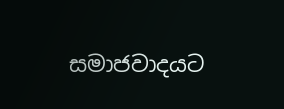සමාජවාදයට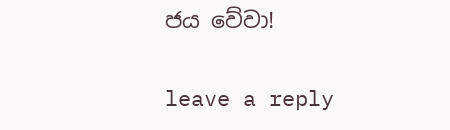ජය වේවා!

leave a reply